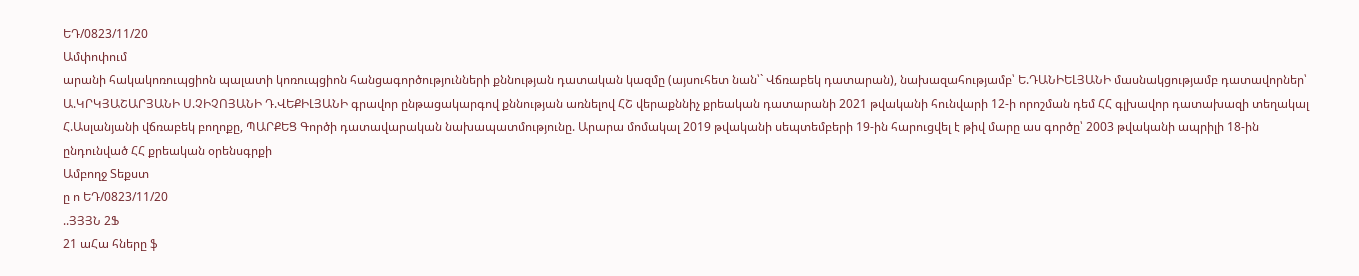ԵԴ/0823/11/20
Ամփոփում
արանի հակակոռուպցիոն պալատի կոռուպցիոն հանցագործությունների քննության դատական կազմը (այսուհետ նան՝` Վճռաբեկ դատարան), նախազահությամբ՝ Ե.ԴԱՆԻԵԼՅԱՆԻ մասնակցությամբ դատավորներ՝ Ա.ԿՐԿՅԱՇԱՐՅԱՆԻ Ս.ՉԻՉՈՅԱՆԻ Դ.ՎԵՔԻԼՅԱՆԻ գրավոր ընթացակարգով քննության առնելով ՀՇ վերաքննիչ քրեական դատարանի 2021 թվականի հունվարի 12-ի որոշման դեմ ՀՀ գլխավոր դատախազի տեղակալ Հ.Ասլանյանի վճռաբեկ բողոքը, ՊԱՐՔԵՑ Գործի դատավարական նախապատմությունը. Արարա մոմակալ 2019 թվականի սեպտեմբերի 19-ին հարուցվել է թիվ մարը աս գործը՝ 2003 թվականի ապրիլի 18-ին ընդունված ՀՀ քրեական օրենսգրքի
Ամբողջ Տեքստ
ը ո ԵԴ/0823/11/20
..ՅՅՅՆ 2Ֆ
21 աՀա հները ֆ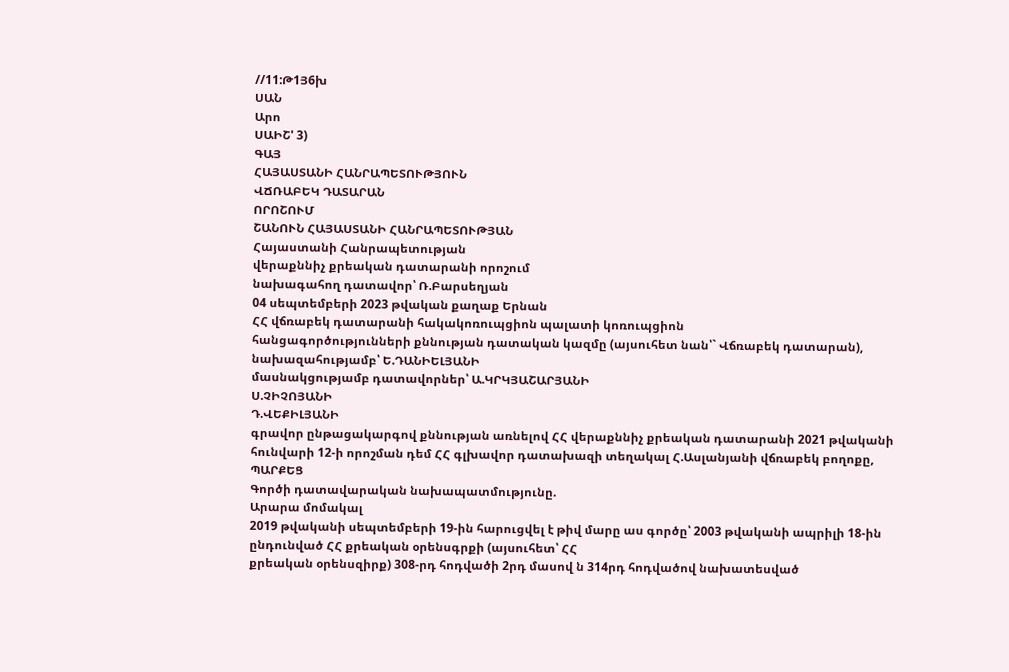//11:Թ1Յ6խ
ՍԱՆ
Արո
ՍԱԻՇ' 3)
ԳԱՅ
ՀԱՅԱՍՏԱՆԻ ՀԱՆՐԱՊԵՏՈՒԹՅՈՒՆ
ՎՃՌԱԲԵԿ ԴԱՏԱՐԱՆ
ՈՐՈՇՈՒՄ
ՇԱՆՈՒՆ ՀԱՅԱՍՏԱՆԻ ՀԱՆՐԱՊԵՏՈՒԹՅԱՆ
Հայաստանի Հանրապետության
վերաքննիչ քրեական դատարանի որոշում
նախագահող դատավոր՝ Ռ.Բարսեղյան
04 սեպտեմբերի 2023 թվական քաղաք Երնան
ՀՀ վճռաբեկ դատարանի հակակոռուպցիոն պալատի կոռուպցիոն
հանցագործությունների քննության դատական կազմը (այսուհետ նան՝` Վճռաբեկ դատարան),
նախազահությամբ՝ Ե.ԴԱՆԻԵԼՅԱՆԻ
մասնակցությամբ դատավորներ՝ Ա.ԿՐԿՅԱՇԱՐՅԱՆԻ
Ս.ՉԻՉՈՅԱՆԻ
Դ.ՎԵՔԻԼՅԱՆԻ
գրավոր ընթացակարգով քննության առնելով ՀՀ վերաքննիչ քրեական դատարանի 2021 թվականի հունվարի 12-ի որոշման դեմ ՀՀ գլխավոր դատախազի տեղակալ Հ.Ասլանյանի վճռաբեկ բողոքը,
ՊԱՐՔԵՑ
Գործի դատավարական նախապատմությունը.
Արարա մոմակալ
2019 թվականի սեպտեմբերի 19-ին հարուցվել է թիվ մարը աս գործը՝ 2003 թվականի ապրիլի 18-ին ընդունված ՀՀ քրեական օրենսգրքի (այսուհետ՝ ՀՀ
քրեական օրենսզիրք) 308-րդ հոդվածի 2րդ մասով ն 314րդ հոդվածով նախատեսված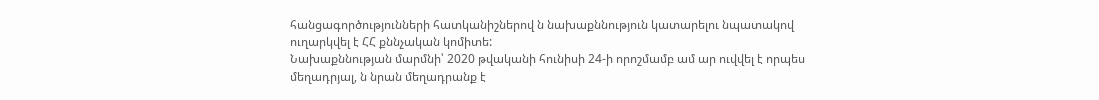հանցագործությունների հատկանիշներով ն նախաքննություն կատարելու նպատակով ուղարկվել է ՀՀ քննչական կոմիտե:
Նախաքննության մարմնի՝ 2020 թվականի հունիսի 24-ի որոշմամբ ամ ար ուվվել է որպես մեղադրյալ, ն նրան մեղադրանք է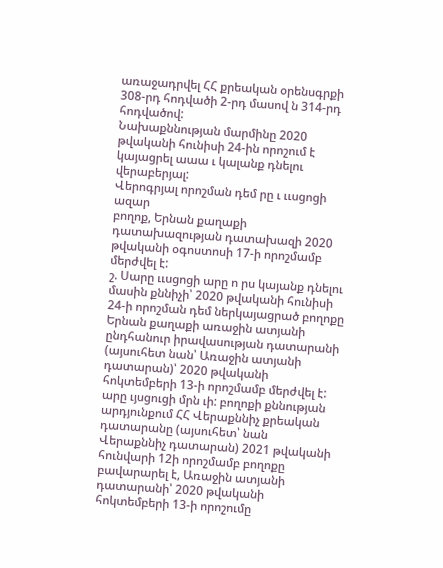առաջադրվել ՀՀ քրեական օրենսգրքի 308-րդ հոդվածի 2-րդ մասով ն 314-րդ հոդվածով:
Նախաքննության մարմինը 2020 թվականի հունիսի 24-ին որոշում է կայացրել աաա ւ կալանք դնելու վերաբերյալ:
Վերոգրյալ որոշման դեմ րը ւ ււսցոցի ազար
բողոք, Երնան քաղաքի դատախազության դատախազի 2020 թվականի օգոստոսի 17-ի որոշմամբ մերժվել է:
շ. Սարը ււսցոցի արը ո րս կայանք դնելու
մասին քննիչի՝ 2020 թվականի հունիսի 24-ի որոշման դեմ ներկայացրած բողոքը Երնան քաղաքի առաջին ատյանի ընդհանուր իրավասության դատարանի (այսուհետ նան՝ Առաջին ատյանի դատարան)՝ 2020 թվականի հոկտեմբերի 13-ի որոշմամբ մերժվել է:
արը ւյսցուցի մրն ւի: բողոքի քննության
արդյունքում ՀՀ Վերաքննիչ քրեական դատարանը (այսուհետ՝ նան Վերաքննիչ դատարան) 2021 թվականի հունվարի 12ի որոշմամբ բողոքը բավարարել է, Առաջին ատյանի դատարանի՝ 2020 թվականի հոկտեմբերի 13-ի որոշումը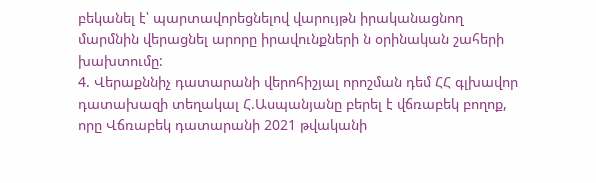բեկանել է՝ պարտավորեցնելով վարույթն իրականացնող մարմնին վերացնել արորը իրավունքների ն օրինական շահերի խախտումը:
4. Վերաքննիչ դատարանի վերոհիշյալ որոշման դեմ ՀՀ գլխավոր դատախազի տեղակալ Հ.Ասպանյանը բերել է վճռաբեկ բողոք, որը Վճռաբեկ դատարանի 2021 թվականի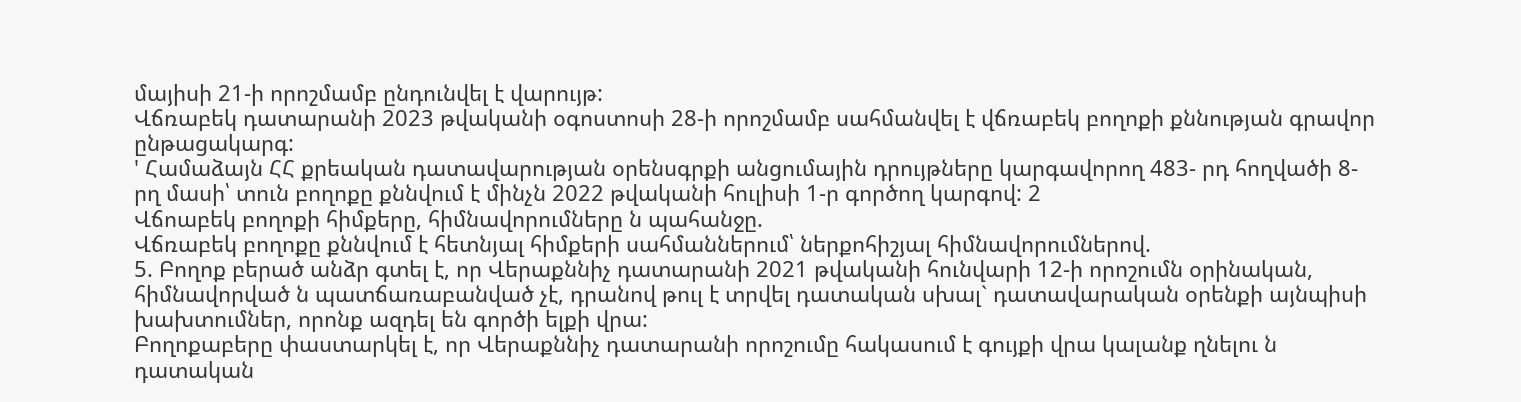մայիսի 21-ի որոշմամբ ընդունվել է վարույթ:
Վճռաբեկ դատարանի 2023 թվականի օգոստոսի 28-ի որոշմամբ սահմանվել է վճռաբեկ բողոքի քննության գրավոր ընթացակարգ:
' Համաձայն ՀՀ քրեական դատավարության օրենսգրքի անցումային դրույթները կարգավորող 483- րդ հողվածի 8-րղ մասի՝ տուն բողոքը քննվում է մինչն 2022 թվականի հուլիսի 1-ր գործող կարգով: 2
Վճոաբեկ բողոքի հիմքերը, հիմնավորումները ն պահանջը.
Վճռաբեկ բողոքը քննվում է հետնյալ հիմքերի սահմաններում՝ ներքոհիշյալ հիմնավորումներով.
5. Բողոք բերած անձր գտել է, որ Վերաքննիչ դատարանի 2021 թվականի հունվարի 12-ի որոշումն օրինական, հիմնավորված ն պատճառաբանված չէ, դրանով թուլ է տրվել դատական սխալ` դատավարական օրենքի այնպիսի խախտումներ, որոնք ազդել են գործի ելքի վրա:
Բողոքաբերը փաստարկել է, որ Վերաքննիչ դատարանի որոշումը հակասում է գույքի վրա կալանք ղնելու ն դատական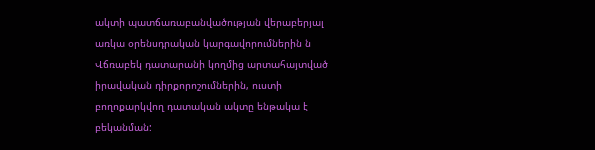ակտի պատճառաբանվածության վերաբերյալ առկա օրենսդրական կարգավորումներին ն Վճռաբեկ դատարանի կողմից արտահայտված իրավական դիրքորոշումներին, ուստի բողոքարկվող դատական ակտը ենթակա է բեկանման: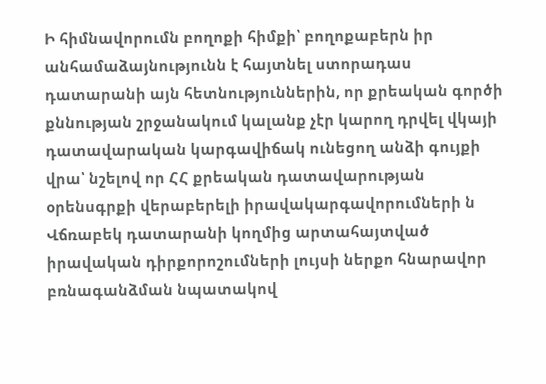Ի հիմնավորումն բողոքի հիմքի՝ բողոքաբերն իր անհամաձայնությունն է հայտնել ստորադաս դատարանի այն հետնություններին, որ քրեական գործի քննության շրջանակում կալանք չէր կարող դրվել վկայի դատավարական կարգավիճակ ունեցող անձի գույքի վրա՝ նշելով որ ՀՀ քրեական դատավարության օրենսգրքի վերաբերելի իրավակարգավորումների ն Վճռաբեկ դատարանի կողմից արտահայտված իրավական դիրքորոշումների լույսի ներքո հնարավոր բռնագանձման նպատակով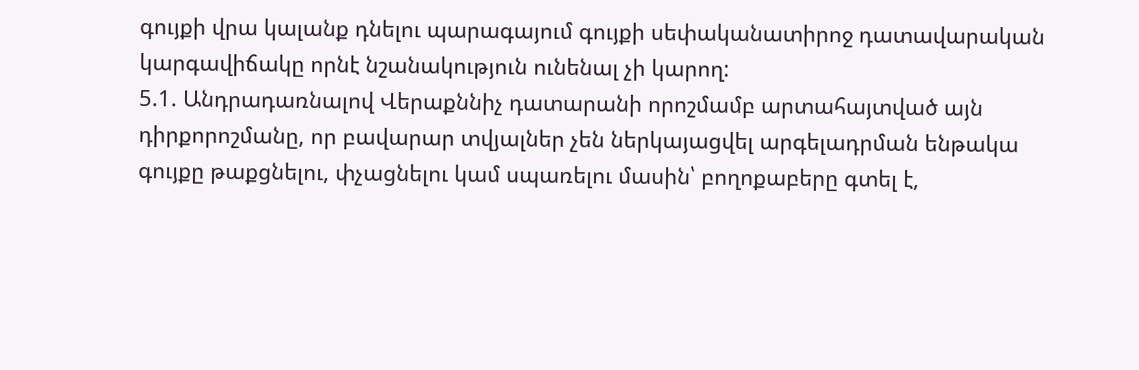գույքի վրա կալանք դնելու պարագայում գույքի սեփականատիրոջ դատավարական կարգավիճակը որնէ նշանակություն ունենալ չի կարող:
5.1. Անդրադառնալով Վերաքննիչ դատարանի որոշմամբ արտահայտված այն դիրքորոշմանը, որ բավարար տվյալներ չեն ներկայացվել արգելադրման ենթակա գույքը թաքցնելու, փչացնելու կամ սպառելու մասին՝ բողոքաբերը գտել է,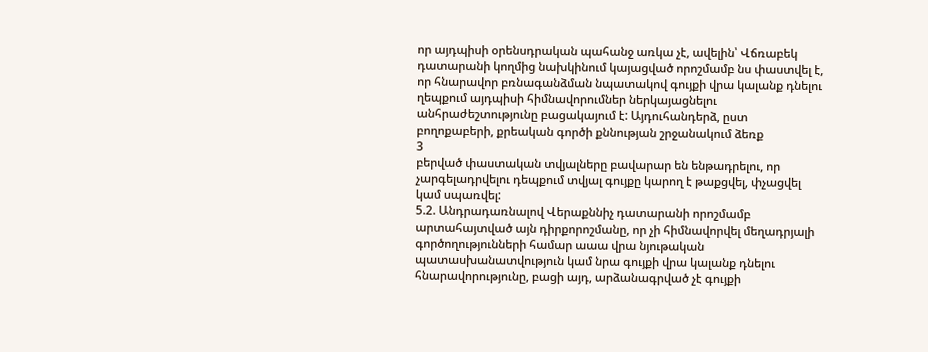որ այդպիսի օրենսդրական պահանջ առկա չէ, ավելին՝ Վճռաբեկ դատարանի կողմից նախկինում կայացված որոշմամբ նս փաստվել է, որ հնարավոր բռնագանձման նպատակով գույքի վրա կալանք դնելու ղեպքում այդպիսի հիմնավորումներ ներկայացնելու անհրաժեշտությունը բացակայում է: Այդուհանդերձ, ըստ բողոքաբերի, քրեական գործի քննության շրջանակում ձեռք
3
բերված փաստական տվյալները բավարար են ենթադրելու, որ չարգելադրվելու դեպքում տվյալ գույքը կարող է թաքցվել, փչացվել կամ սպառվել:
5.2. Անդրադառնալով Վերաքննիչ դատարանի որոշմամբ արտահայտված այն դիրքորոշմանը, որ չի հիմնավորվել մեղադրյալի գործողությունների համար աաա վրա նյութական պատասխանատվություն կամ նրա գույքի վրա կալանք դնելու հնարավորությունը, բացի այդ, արձանագրված չէ գույքի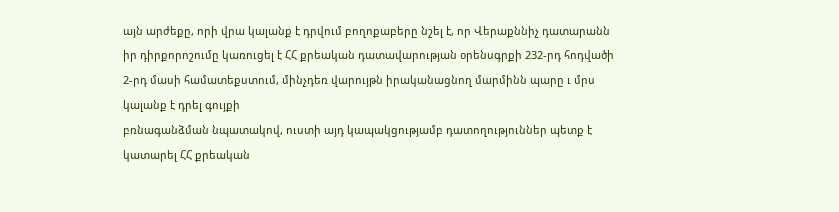այն արժեքը, որի վրա կալանք է դրվում բողոքաբերը նշել է, որ Վերաքննիչ դատարանն իր դիրքորոշումը կառուցել է ՀՀ քրեական դատավարության օրենսգրքի 232-րդ հոդվածի 2-րդ մասի համատեքստում, մինչդեռ վարույթն իրականացնող մարմինն պարը ւ մրս կալանք է դրել գույքի
բռնագանձման նպատակով, ուստի այդ կապակցությամբ դատողություններ պետք է կատարել ՀՀ քրեական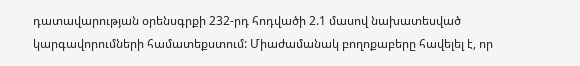դատավարության օրենսգրքի 232-րդ հոդվածի 2.1 մասով նախատեսված կարգավորումների համատեքստում: Միաժամանակ բողոքաբերը հավելել է, որ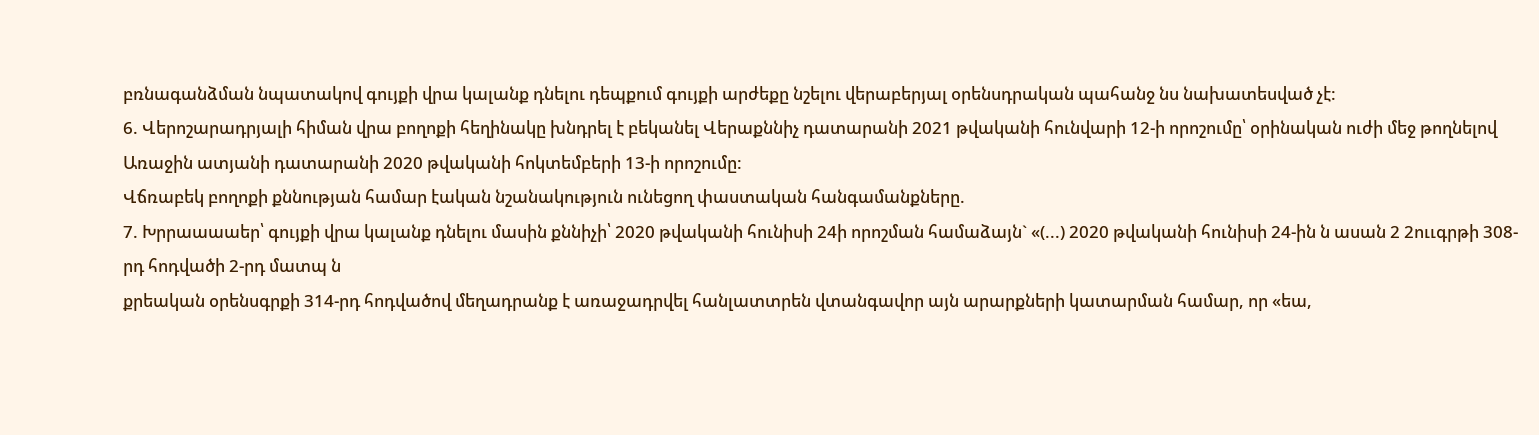բռնագանձման նպատակով գույքի վրա կալանք դնելու դեպքում գույքի արժեքը նշելու վերաբերյալ օրենսդրական պահանջ նս նախատեսված չէ:
6. Վերոշարադրյալի հիման վրա բողոքի հեղինակը խնդրել է բեկանել Վերաքննիչ դատարանի 2021 թվականի հունվարի 12-ի որոշումը՝ օրինական ուժի մեջ թողնելով Առաջին ատյանի դատարանի 2020 թվականի հոկտեմբերի 13-ի որոշումը:
Վճռաբեկ բողոքի քննության համար էական նշանակություն ունեցող փաստական հանգամանքները.
7. Խրրաաաաեր՝ գույքի վրա կալանք դնելու մասին քննիչի՝ 2020 թվականի հունիսի 24ի որոշման համաձայն` «(...) 2020 թվականի հունիսի 24-ին ն ասան 2 2ոււգրթի 308-րդ հոդվածի 2-րդ մատպ ն
քրեական օրենսգրքի 314-րդ հոդվածով մեղադրանք է առաջադրվել հանլատտրեն վտանգավոր այն արարքների կատարման համար, որ «եա,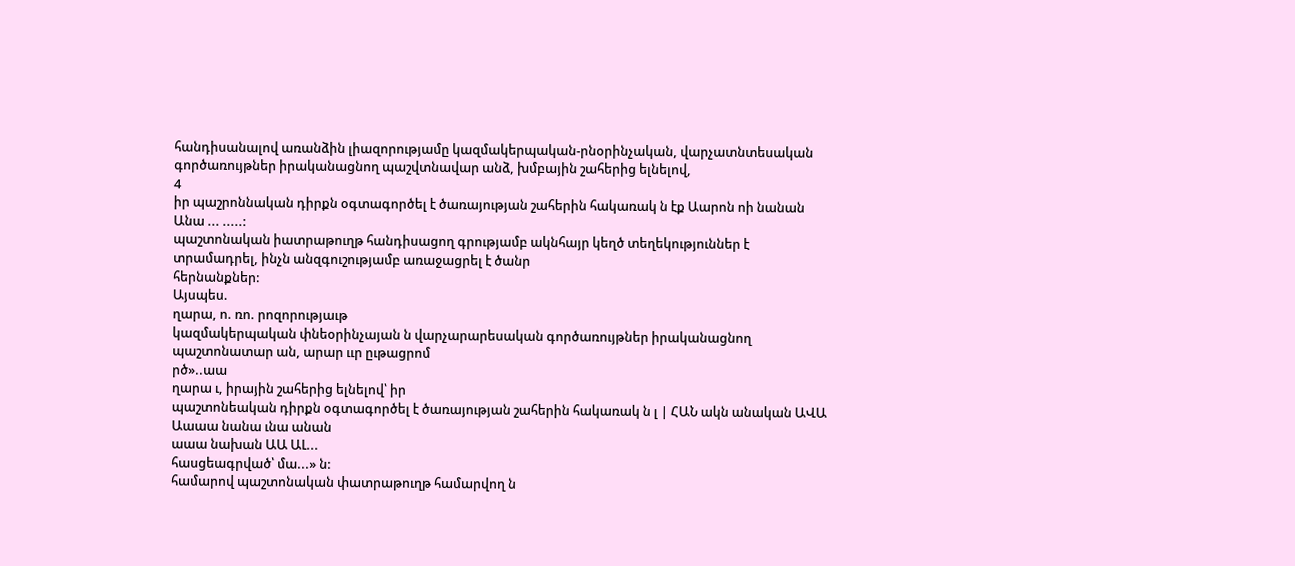հանդիսանալով առանձին լիազորությամը կազմակերպական-րնօրինչական, վարչատնտեսական գործառույթներ իրականացնող պաշվտնավար անձ, խմբային շահերից ելնելով,
4
իր պաշրոննական դիրքն օգտագործել է ծառայության շահերին հակառակ ն էք Աարոն ոի նանան Անա ... .....:
պաշտոնական իատրաթուղթ հանդիսացող գրությամբ ակնհայր կեղծ տեղեկություններ է տրամադրել, ինչն անզգուշությամբ առաջացրել է ծանր
հերնանքներ:
Այսպես.
ղարա, ո. ռո. րոզորությաւթ
կազմակերպական փնեօրինչայան ն վարչարարեսական գործառույթներ իրականացնող պաշտոնատար ան, արար ււր ըւթացրոմ
րծ»..աա
ղարա ւ, իրային շահերից ելնելով՝ իր
պաշտոնեական դիրքն օգտագործել է ծառայության շահերին հակառակ ն լ | ՀԱՆ ակն անական ԱՎԱ Աաաա նանա ւնա անան
աաա նախան ԱԱ ԱԼ...
հասցեագրված՝ մա...» ն:
համարով պաշտոնական փատրաթուղթ համարվող ն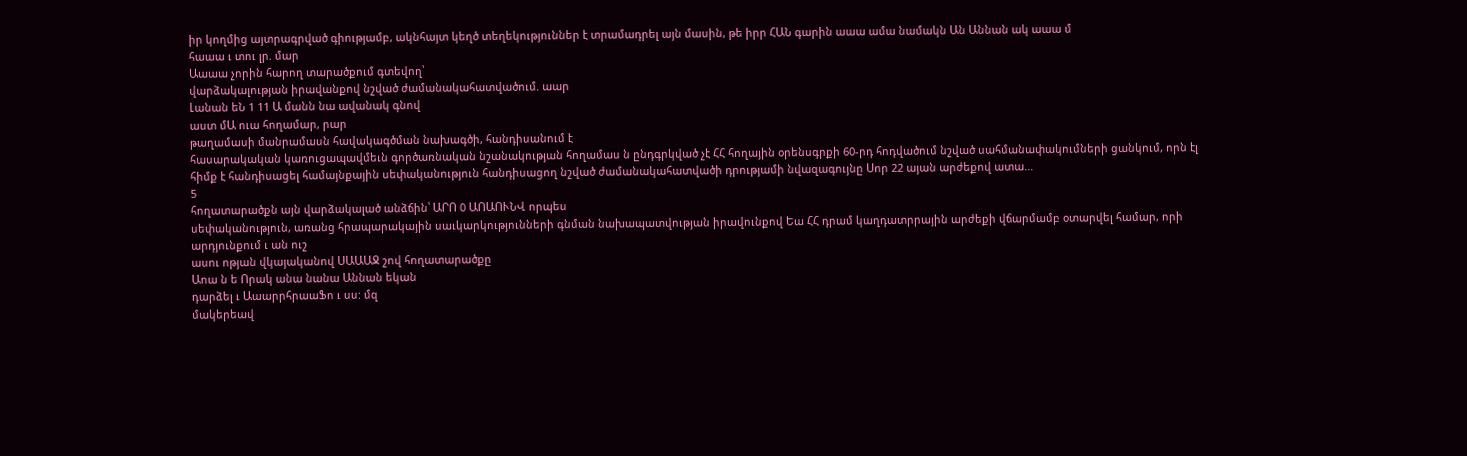իր կողմից այտրագրված գիությամբ, ակնհայտ կեղծ տեղեկություններ է տրամադրել այն մասին, թե իրր ՀԱՆ գարին աաա ամա նամակն Ան Աննան ակ աաա մ
հաաա ւ տու լր. մար
Աաաա չորին հարող տարածքում գտեվող՝
վարձակալության իրավանքով նշված ժամանակահատվածում. աար
Լանան եՆ 1 11 Ա մանն նա ավանակ գնով
աստ մԱ ուա հողամար, րար
թաղամասի մանրամասն հավակագծման նախագծի, հանդիսանում է
հասարակական կառուցապավմեւն գործառնական նշանակության հողամաս ն ընդգրկված չէ ՀՀ հողային օրենսգրքի 60-րդ հոդվածում նշված սահմանափակումների ցանկում, որն էլ հիմք է հանդիսացել համայնքային սեփականություն հանդիսացող նշված ժամանակահատվածի դրությամի նվազագույնը Սոր 22 այան արժեքով ատա...
5
հողատարածքն այն վարձակալած անձճին՝ ԱՐՈ 0 ԱՈԱՈՒՆՎ որպես
սեփականություն, առանց հրապարակային սաւկարկությունների գնման նախապատվության իրավունքով Եա ՀՀ դրամ կաղդատրրային արժեքի վճարմամբ օտարվել համար, որի արդյունքում ւ ան ուշ
ասու ոթյան վկայականով ՍԱԱԱՋ շով հողատարածքը
Աոա ն ե Որակ անա նանա Աննան եկան
դարձել ւ ԱաարրհրաաՖո ւ սս: մզ
մակերեավ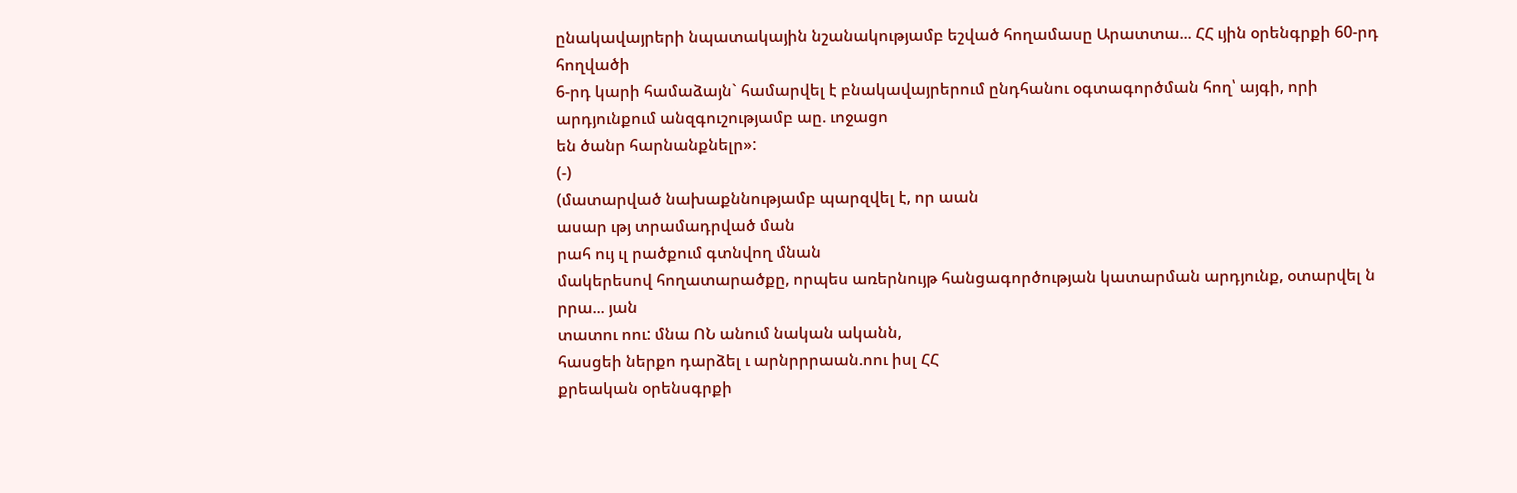ընակավայրերի նպատակային նշանակությամբ եշված հողամասը Արատտա... ՀՀ ւյին օրենգրքի 60-րդ հողվածի
6-րդ կարի համաձայն` համարվել է բնակավայրերում ընդհանու օգտագործման հող՝ այգի, որի արդյունքում անզգուշությամբ աը. ւոջացո
են ծանր հարնանքնելր»:
(-)
(մատարված նախաքննությամբ պարզվել է, որ աան
ասար ւթյ տրամադրված ման
րահ ույ ւլ րածքում գտնվող մնան
մակերեսով հողատարածքը, որպես առերնույթ հանցագործության կատարման արդյունք, օտարվել ն րրա... յան
տատու ոու: մնա ՈՆ անում նական ականն,
հասցեի ներքո դարձել ւ արնրրրաան.ոու իսլ ՀՀ
քրեական օրենսգրքի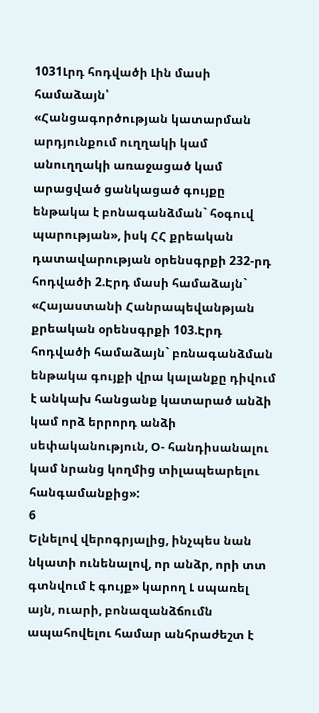1031Լրդ հոդվածի Լին մասի համաձայն՝
«Հանցագործության կատարման արդյունքում ուղղակի կամ անուղղակի առաջացած կամ արացված ցանկացած գույքը ենթակա է բոնագանձման` հօգուվ պարության», իսկ ՀՀ քրեական դատավարության օրենսգրքի 232-րդ հոդվածի 2.Էրդ մասի համաձայն` «Հայաստանի Հանրապեվանթյան քրեական օրենսգրքի 103.Էրդ հոդվածի համաձայն` բռնագանձման ենթակա գույքի վրա կալանքը դիվում է անկախ հանցանք կատարած անձի կամ որձ երրորդ անձի սեփականություն, Օ- հանդիսանալու կամ նրանց կողմից տիլապեարելու հանգամանքից»:
6
Ելնելով վերոգրյալից, ինչպես նան նկատի ունենալով, որ անձր, որի տտ գտնվում է գույք» կարող Լ սպառել այն, ուարի, բոնազանձճումն ապահովելու համար անհրաժեշտ է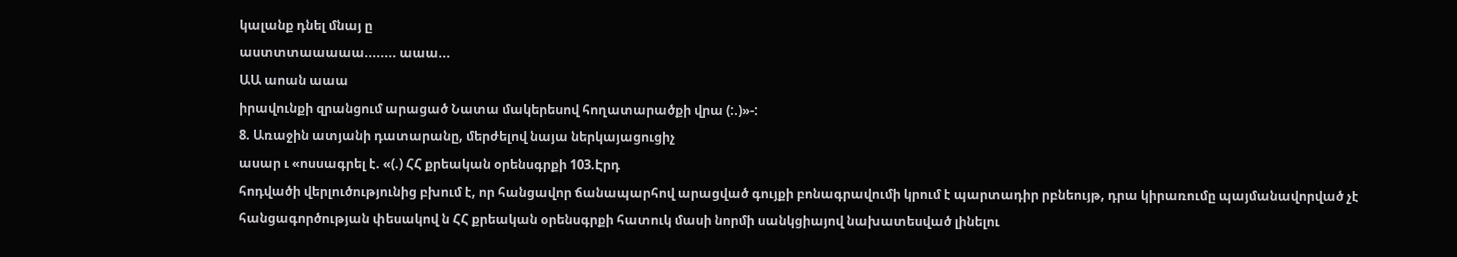կալանք դնել մնայ ը
աստտտաաաաա........ աաա...
ԱԱ աոան աաա
իրավունքի զրանցում արացած Նատա մակերեսով հողատարածքի վրա (:.)»-:
8. Առաջին ատյանի դատարանը, մերժելով նայա ներկայացուցիչ
ասար ւ «ոսսագրել է. «(.) ՀՀ քրեական օրենսգրքի 103.Էրդ
հոդվածի վերլուծությունից բխում է, որ հանցավոր ճանապարհով արացված գույքի բոնագրավումի կրում է պարտադիր րբնեույթ, դրա կիրառումը պայմանավորված չէ հանցագործության փեսակով ն ՀՀ քրեական օրենսգրքի հատուկ մասի նորմի սանկցիայով նախատեսված լինելու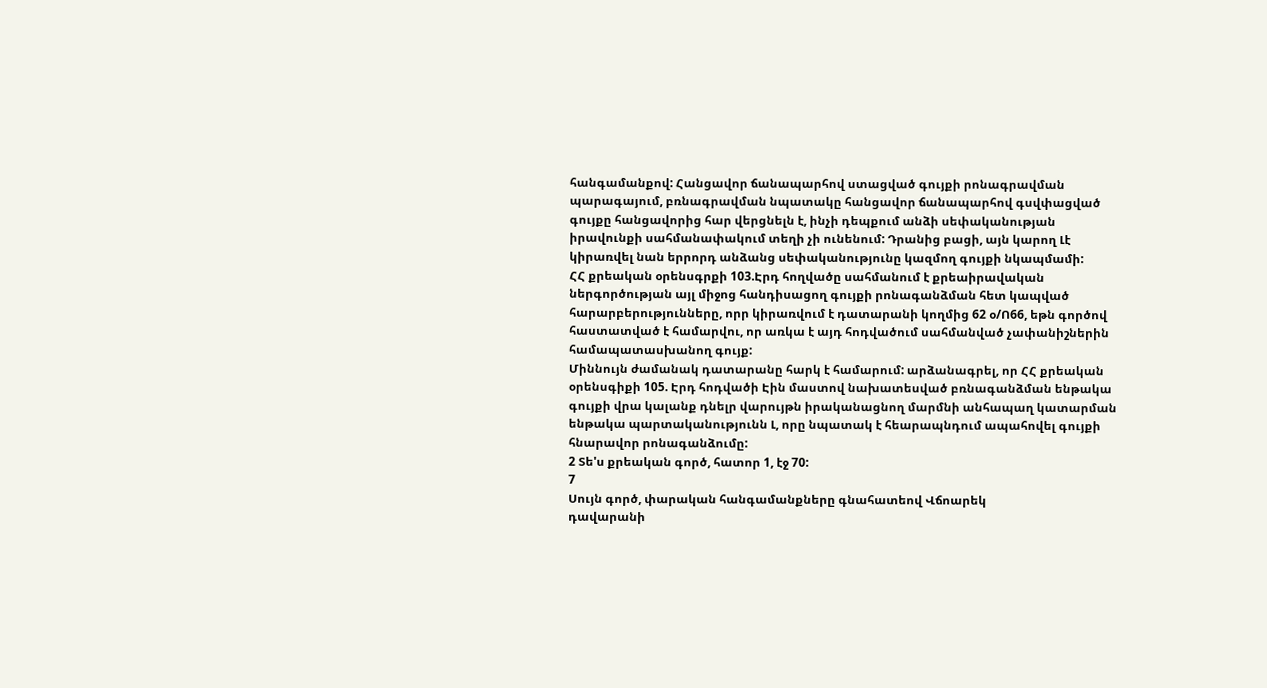հանգամանքով: Հանցավոր ճանապարհով ստացված գույքի րոնագրավման պարագայում, բռնագրավման նպատակը հանցավոր ճանապարհով գսվփացված գույքը հանցավորից հար վերցնելն է, ինչի դեպքում անձի սեփականության իրավունքի սահմանափակում տեղի չի ունենում: Դրանից բացի, այն կարող Լէ կիրառվել նան երրորդ անձանց սեփականությունը կազմող գույքի նկապմամի:
ՀՀ քրեական օրենսգրքի 103.Էրդ հողվածը սահմանում է քրեաիրավական ներգործության այլ միջոց հանդիսացող գույքի րոնագանձման հետ կապված հարարբերությունները, որր կիրառվում է դատարանի կողմից 62 օ/Ո66, եթն գործով հաստատված է համարվու, որ առկա է այդ հոդվածում սահմանված չափանիշներին համապատասխանող գույք:
Միննույն ժամանակ դատարանը հարկ է համարում: արձանագրել, որ ՀՀ քրեական օրենսգիքի 105. Էրդ հոդվածի Էին մաստով նախատեսված բռնագանձման ենթակա գույքի վրա կալանք դնելր վարույթն իրականացնող մարմնի անհապաղ կատարման ենթակա պարտականությունն Լ, որը նպատակ է հեարապնդում ապահովել գույքի հնարավոր րոնագանձումը:
2 Տե'ս քրեական գործ, հատոր 1, էջ 70:
7
Սույն գործ, փարական հանգամանքները գնահատեով Վճոարեկ
դավարանի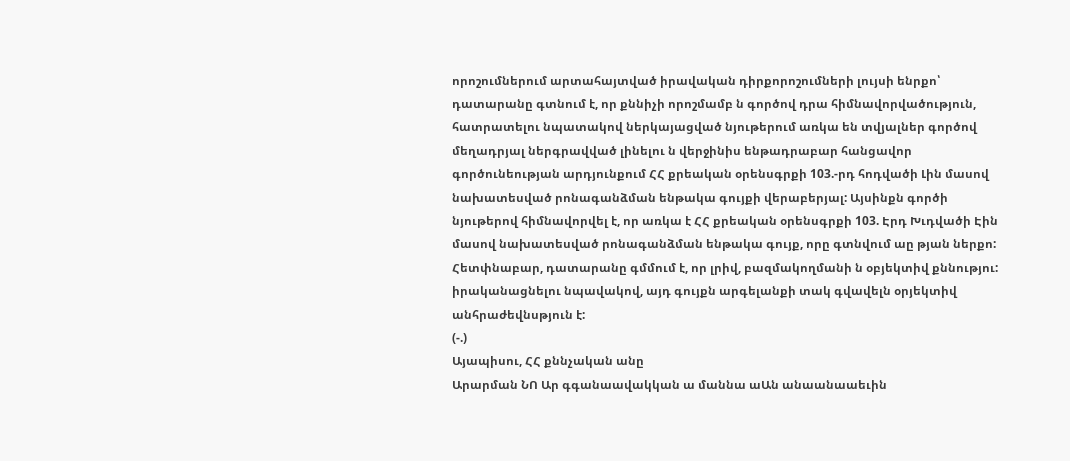որոշումներում արտահայտված իրավական դիրքորոշումների լույսի ենրքո՝ դատարանը գտնում է, որ քննիչի որոշմամբ ն գործով դրա հիմնավորվածություն, հատրատելու նպատակով ներկայացված նյութերում առկա են տվյալներ գործով մեղադրյալ ներգրավված լինելու ն վերջինիս ենթադրաբար հանցավոր գործունեության արդյունքում ՀՀ քրեական օրենսգրքի 103.-րդ հոդվածի Լին մասով նախատեսված րոնագանձման ենթակա գույքի վերաբերյալ: Այսինքն գործի նյութերով հիմնավորվել է, որ առկա է ՀՀ քրեական օրենսգրքի 103. Էրդ Խւդվածի Էին մասով նախատեսված րոնագանձման ենթակա գույք, որը գտնվում աը թյան ներքո:
Հետփնաբար, դատարանը գմմում է, որ լրիվ, բազմակողմանի ն օբյեկտիվ քննությու: իրականացնելու նպավակով, այդ գույքն արգելանքի տակ գվավելն օրյեկտիվ անհրաժեվնսթյուն է:
(-.)
Այապիսու, ՀՀ քննչական անը
Արարման ՆՈ Ար գգանաավակկան ա մաննա աԱն անաանաաեւին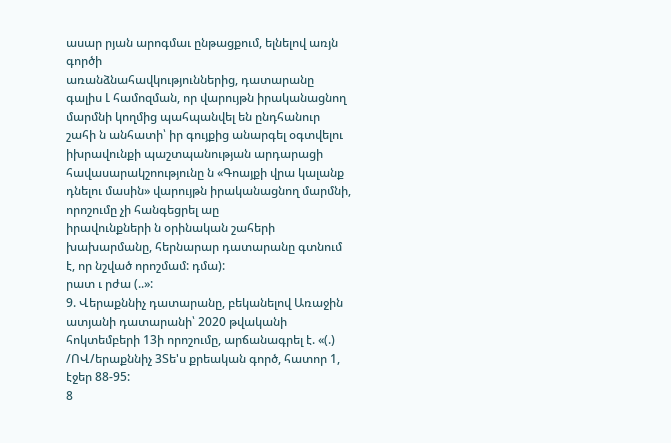ասար րյան արոգմաւ ընթացքում, ելնելով առյն գործի
առանձնահավկություններից, դատարանը գալիս Լ համոզման, որ վարույթն իրականացնող մարմնի կողմից պահպանվել են ընդհանուր շահի ն անհատի՝ իր գույքից անարգել օգտվելու իխրավունքի պաշտպանության արդարացի հավասարակշոությունը ն «Գոայքի վրա կալանք դնելու մասին» վարույթն իրականացնող մարմնի, որոշումը չի հանգեցրել աը
իրավունքների ն օրինական շահերի խախարմանը, հերնարար դատարանը գտնում է, որ նշված որոշմամ: դմա):
րատ ւ րժա (..»:
9. Վերաքննիչ դատարանը, բեկանելով Առաջին ատյանի դատարանի՝ 2020 թվականի հոկտեմբերի 13ի որոշումը, արճանագրել է. «(.) /ՈՎ/երաքննիչ 3Տե'ս քրեական գործ, հատոր 1, էջեր 88-95:
8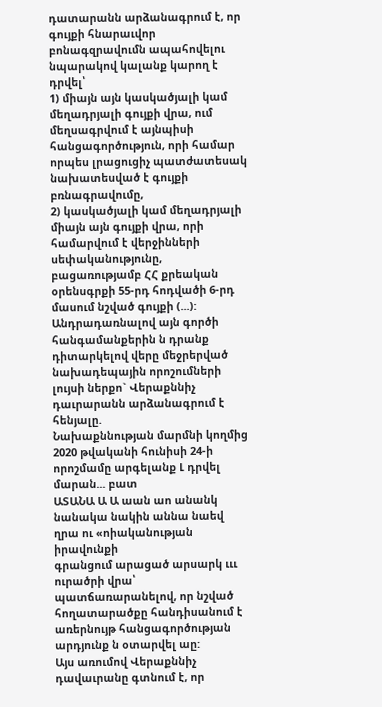դատարանն արձանագրում է, որ գույքի հնարաւվոր բոնագզրավումն ապահովելու նպարակով կալանք կարող է դրվել՝
1) միայն այն կասկածյալի կամ մեղադրյալի գույքի վրա, ում մեղսագրվում է այնպիսի հանցագործություն, որի համար որպես լրացուցիչ պատժատեսակ նախատեսված է գույքի բռնագրավումը,
2) կասկածյալի կամ մեղադրյալի միայն այն գույքի վրա, որի համարվում է վերջինների սեփականությունը, բացառությամբ ՀՀ քրեական օրենսգրքի 55-րդ հոդվածի 6-րդ մասում նշված գույքի (...):
Անդրադառնալով այն գործի հանգամանքերին ն դրանք դիտարկելով վերը մեջրերված նախադեպային որոշումների լույսի ներքո` Վերաքննիչ դաւրարանն արձանագրում է հենյալը.
Նախաքննության մարմնի կողմից 2020 թվականի հունիսի 24-ի որոշմամը արգելանք Լ դրվել մարան... բատ
ԱՏԱՆԱ Ա Ա աան աո անանկ նանակա նակին աննա նաեվ
ղրա ու «ոիականության իրավունքի
գրանցում արացած արսարկ ւււ ուրածրի վրա՝
պատճառարանելով, որ նշված հողատարածքը հանդիսանում է առերնույթ հանցագործության արդյունք ն օտարվել աը:
Այս առումով Վերաքննիչ դավաւրանը գտնում է, որ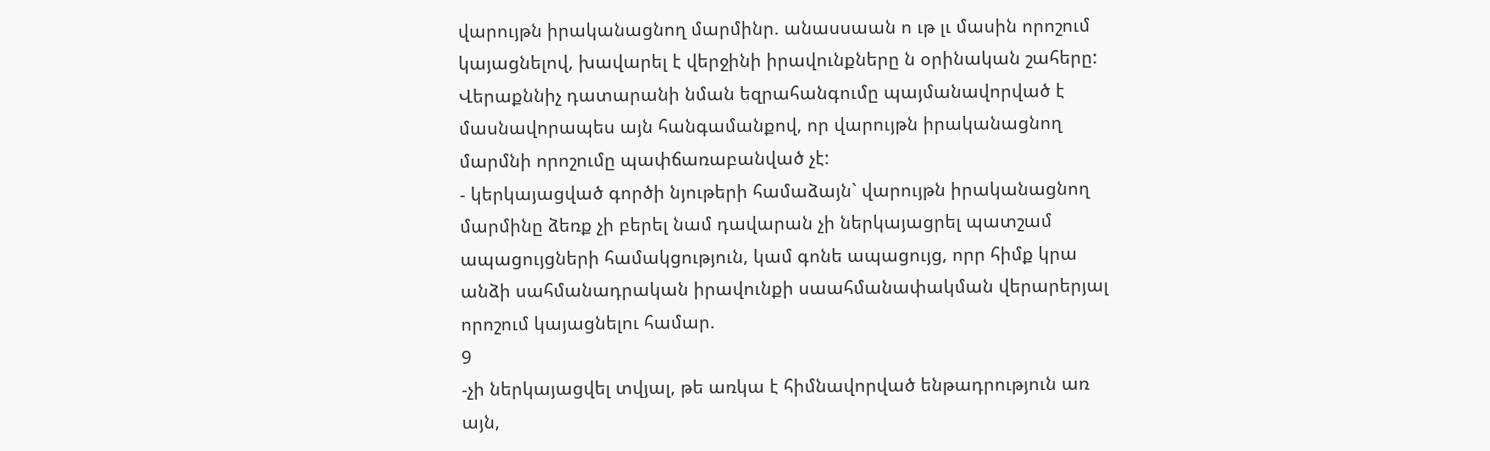վարույթն իրականացնող մարմինր. անասսաան ո ւթ լւ մասին որոշում
կայացնելով, խավարել է վերջինի իրավունքները ն օրինական շահերը:
Վերաքննիչ դատարանի նման եզրահանգումը պայմանավորված է
մասնավորապես այն հանգամանքով, որ վարույթն իրականացնող մարմնի որոշումը պափճառաբանված չէ:
- կերկայացված գործի նյութերի համաձայն` վարույթն իրականացնող մարմինը ձեռք չի բերել նամ դավարան չի ներկայացրել պատշամ ապացույցների համակցություն, կամ գոնե ապացույց, որր հիմք կրա անձի սահմանադրական իրավունքի սաահմանափակման վերարերյալ որոշում կայացնելու համար.
9
-չի ներկայացվել տվյալ, թե առկա է հիմնավորված ենթադրություն առ այն,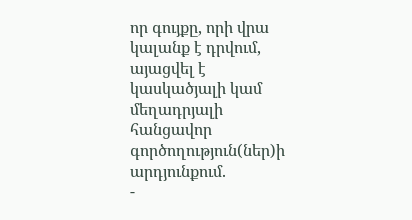որ գույքը, որի վրա կալանք է դրվում, այացվել է կասկածյալի կամ մեղադրյալի հանցավոր գործողություն(ներ)ի արդյունքում.
-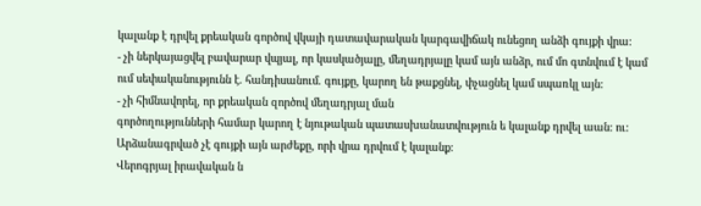կալանք է դրվել քրեական գործով վկայի դատավարական կարգավիճակ ունեցող անձի գույքի վրա:
- չի ներկայացվել բավարար վպյալ, որ կասկածյալը, մեղադրյալը կամ այն անձր, ում մո գտնվում է կամ ում սեփականությունն է. հանդիսանում. գույքը, կարող են թաքցնել, փչացնել կամ սպառկլ այն:
- չի հիմնավորել, որ քրեական զործով մեղադրյալ ման
գործողությունների համար կարող է նյութական պատասխանատվություն ե կալանք դրվել աան: ու: Արձանագրված չէ գույքի այն արժեքը, որի վրա դրվում է կալանք:
Վերոգրյալ իրավական ն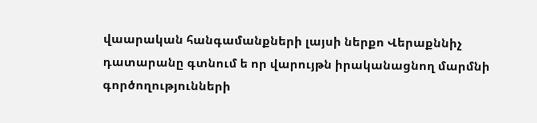վաարական հանգամանքների լայսի ներքո Վերաքննիչ դատարանը գտնում ե որ վարույթն իրականացնող մարմնի գործողությունների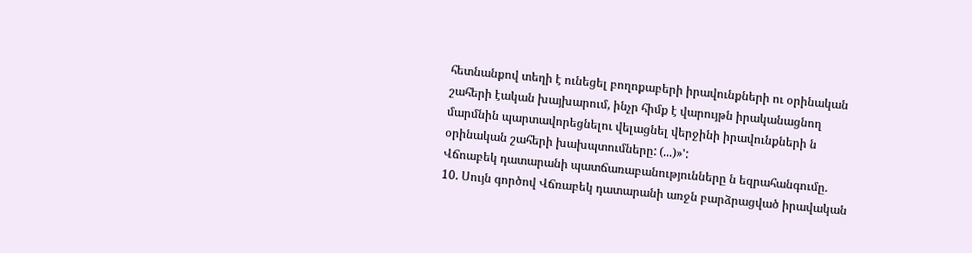հետնանքով տեղի է ունեցել բողոքաբերի իրավունքների ու օրինական շահերի էական խայխարում, ինչր հիմք է վարույթն իրականացնող մարմնին պարտավորեցնելու վելացնել վերջինի իրավունքների ն օրինական շահերի խախպտումները: (...)»':
Վճոաբեկ դատարանի պատճառաբանությունները ն եզրահանգումը.
10. Սույն գործով Վճռաբեկ դատարանի առջն բարձրացված իրավական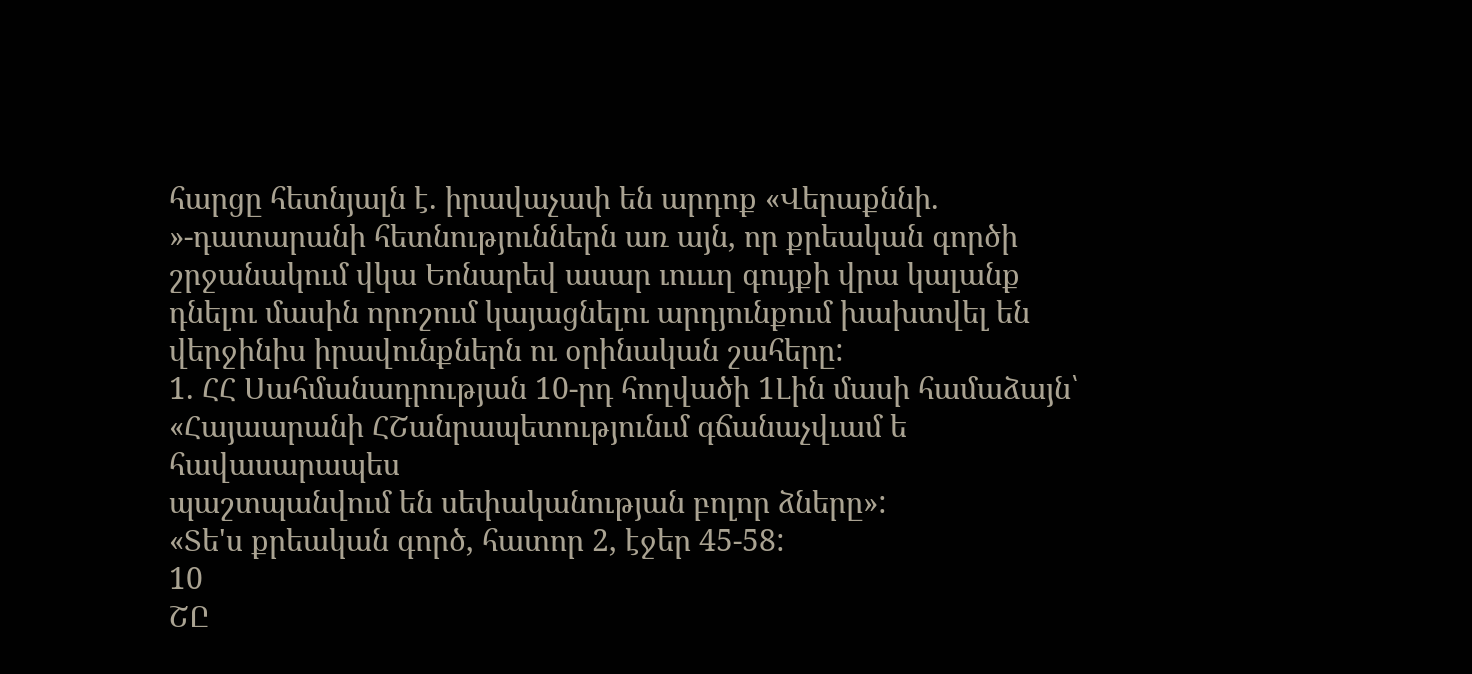հարցը հետնյալն է. իրավաչափ են արդոք «Վերաքննի. »-դատարանի հետնություններն առ այն, որ քրեական գործի շրջանակում վկա Եոնարեվ ասար ւուււղ գույքի վրա կալանք դնելու մասին որոշում կայացնելու արդյունքում խախտվել են վերջինիս իրավունքներն ու օրինական շահերը:
1. ՀՀ Սահմանադրության 10-րդ հողվածի 1Լին մասի համաձայն՝ «Հայաարանի ՀՇանրապետությունւմ գճանաչվւամ ե հավասարապես
պաշտպանվում են սեփականության բոլոր ձները»:
«Տե'ս քրեական գործ, հատոր 2, էջեր 45-58:
10
ՇԸ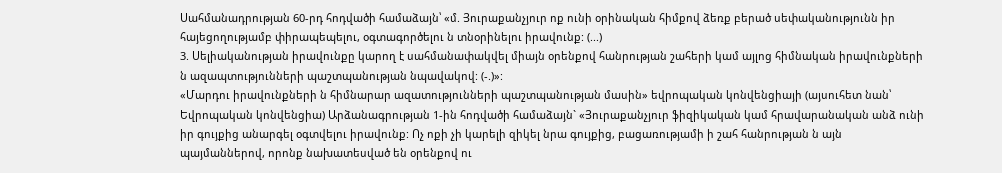Սահմանադրության 60-րդ հոդվածի համաձայն՝ «մ. Յուրաքանչյուր ոք ունի օրինական հիմքով ձեռք բերած սեփականությունն իր հայեցողությամբ փիրապեպելու, օգտագործելու ն տնօրինելու իրավունք: (...)
3. Սելիականության իրավունքը կարող է սահմանափակվել միայն օրենքով հանրության շահերի կամ այլոց հիմնական իրավունքների ն ազապտությունների պաշտպանության նպավակով: (-.)»:
«Մարդու իրավունքների ն հիմնարար ազատությունների պաշտպանության մասին» եվրոպական կոնվենցիայի (այսուհետ նան՝ Եվրոպական կոնվենցիա) Արձանագրության 1-ին հոդվածի համաձայն` «Յուրաքանչյուր ֆիզիկական կամ հրավարանական անձ ունի իր գույքից անարգել օգտվելու իրավունք: Ոչ ոքի չի կարելի զիկել նրա գույքից, բացառությամի ի շահ հանրության ն այն պայմաններով, որոնք նախատեսված են օրենքով ու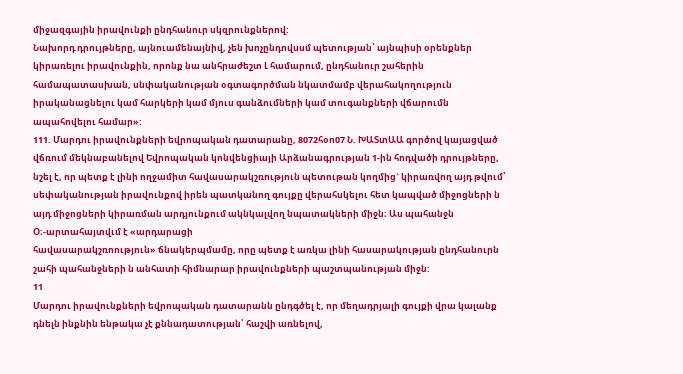միջազգային իրավունքի ընդհանուր սկզրունքներով:
Նախորդ դրույթները, այնուամենայնիվ, չեն խոչընդովսսմ պետության՝ այնպիսի օրենքներ կիրառելու իրավունքին, որոնք նա անհրաժեշտ Լ համարում, ընդհանուր շահերին համապատասխան, սնփականության օգտագործման նկատմամբ վերահակողություն իրականացնելու կամ հարկերի կամ մյուս գանձումների կամ տուգանքների վճարումն ապահովելու համար»:
111. Մարդու իրավունքների եվրոպական դատարանը, 8072հօո07 Ն. ԽԱՏտԱԱ գործով կայացված վճռում մեկնաբանելով Եվրոպական կոնվենցիայի Արձանագրության 1-ին հոդվածի դրույթները, նշել է, որ պետք է լինի ողջամիտ հավասարակշռություն պետութան կողմից` կիրառվող այդ թվում՝ սեփականության իրավունքով իրեն պատկանող գույքը վերահսկելու հետ կապված միջոցների ն այդ միջոցների կիրառման արդյունքում ակնկալվող նպատակների միջն։ Աս պահանջն Օ։-արտահայտվւմ է «արդարացի
հավասարակշռոություն» ճնակերպմամը, որը պետք է առկա լինի հասարակության ընդհանուրն շահի պահանջների ն անհատի հիմնարար իրավունքների պաշտպանության միջն:
11
Մարդու իրավունքների եվրոպական դատարանն ընդգծել է, որ մեղադրյալի գույքի վրա կալանք դնելն ինքնին ենթակա չէ քննադատության՝ հաշվի առնելով,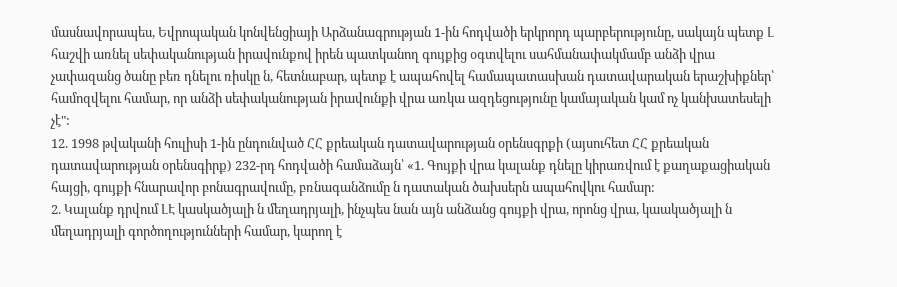մասնավորապես, Եվրոպական կոնվենցիայի Արձանագրության 1-ին հոդվածի երկրորդ պարբերությունը, սակայն պետք Լ հաշվի առնել սեփականության իրավունքով իրեն պատկանող գույքից օգտվելու սահմանափակմամբ անձի վրա չափազանց ծանը բեռ դնելու ռիսկը ն, հետնաբար, պետք է ապահովել համապատասխան դատավարական երաշխիքներ՝ համոզվելու համար, որ անձի սեփականության իրավունքի վրա առկա ազդեցությունը կամայական կամ ոչ կանխատեսելի չէ":
12. 1998 թվականի հուլիսի 1-ին ընդունված ՀՀ քրեական դատավարության օրենսգրքի (այսուհետ ՀՀ քրեական դատավարության օրենսգիրք) 232-րդ հոդվածի համաձայն՝ «1. Գույքի վրա կալանք դնելը կիրառվում է քաղաքացիական հայցի, գույքի հնարավոր բոնագրավումը, բռնագանձումը ն դատական ծախսերն ապահովկու համար:
2. Կալանք դրվում ԼԷ կասկածյալի ն մեղադրյալի, ինչպես նան այն անձանց գույքի վրա, որոնց վրա, կաակածյալի ն մեղադրյալի գործողությունների համար, կարող է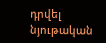դրվել նյութական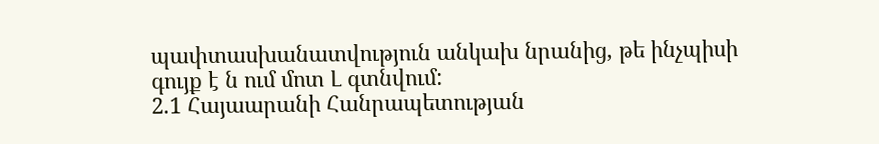պափտասխանատվություն անկախ նրանից, թե ինչպիսի գույք է ն ում մոտ Լ գտնվում:
2.1 Հայաարանի Հանրապետության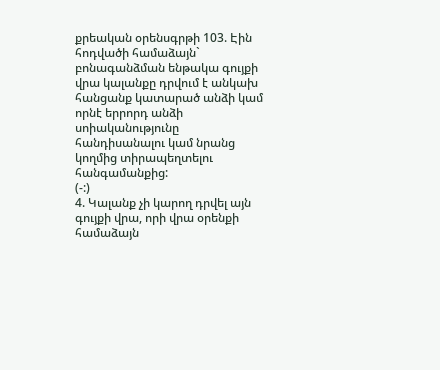քրեական օրենսգրթի 103. Էին հոդվածի համաձայն` բոնագանձման ենթակա գույքի վրա կալանքը դրվում է անկախ հանցանք կատարած անձի կամ որնէ երրորդ անձի սոիականությունը հանդիսանալու կամ նրանց կողմից տիրապեղտելու հանգամանքից:
(-:)
4. Կալանք չի կարող դրվել այն գույքի վրա, որի վրա օրենքի համաձայն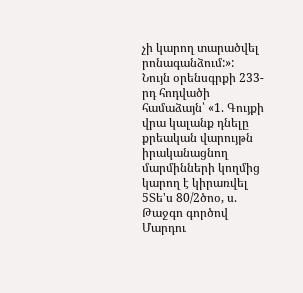չի կարող տարածվել րոնագանձում:»:
Նույն օրենսգրքի 233-րդ հոդվածի համաձայն՝ «1. Գույքի վրա կալանք դնելը քրեական վարույթն իրականացնող մարմինների կողմից կարող է կիրառվել 5Տե'ս 80/2ծոօ, ս. Թաջգո գործով Մարդու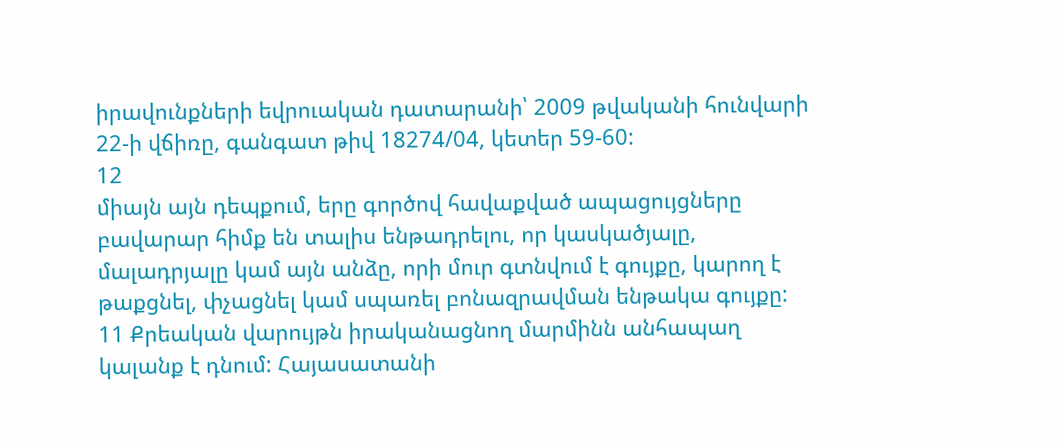իրավունքների եվրուական դատարանի՝ 2009 թվականի հունվարի 22-ի վճիռը, գանգատ թիվ 18274/04, կետեր 59-60:
12
միայն այն դեպքում, երը գործով հավաքված ապացույցները բավարար հիմք են տալիս ենթադրելու, որ կասկածյալը, մալադրյալը կամ այն անձը, որի մուր գտնվում է գույքը, կարող է թաքցնել, փչացնել կամ սպառել բոնազրավման ենթակա գույքը:
11 Քրեական վարույթն իրականացնող մարմինն անհապաղ կալանք է դնում: Հայասատանի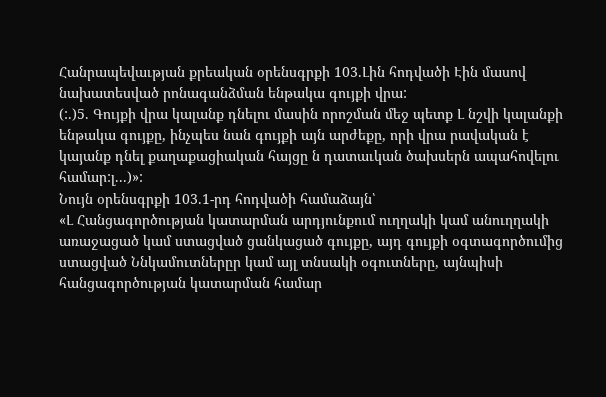Հանրապեվաւթյան քրեական օրենսգրքի 103.Լին հոդվածի Էին մասով նախատեսված րոնագանձման ենթակա գույքի վրա:
(:.)5. Գույքի վրա կալանք դնելու մասին որոշման մեջ պետք Լ նշվի կալանքի ենթակա գույքը, ինչպես նան գույքի այն արժեքը, որի վրա րավական է կայանք դնել քաղաքացիական հայցը ն դատաւկան ծախսերն ապահովելու համար:լ...)»:
Նույն օրենսգրքի 103.1-րդ հոդվածի համաձայն՝
«Լ Հանցագործության կատարման արդյունքում ուղղակի կամ անուղղակի առաջացած կամ ստացված ցանկացած գույքը, այդ գույքի օգտագործումից ստացված Ննկամուտներըր կամ այլ տնսակի օգուտները, այնպիսի հանցագործության կատարման համար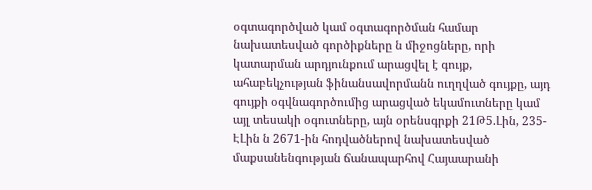օգտագործված կամ օգտագործման համար նախատեսված գործիքները ն միջոցները, որի կատարման արդյունքում արացվել է գույք, ահաբեկչության ֆինանսավորմանն ուղղված գույքը, այդ գույքի օգվնագործումից արացված եկամուտները կամ այլ տեսակի օգուտները, այն օրենսգրքի 21Թ5.Լին, 235-ԷԼին ն 2671-ին հոդվածներով նախատեսված մաքսանենգության ճանապարհով Հայաարանի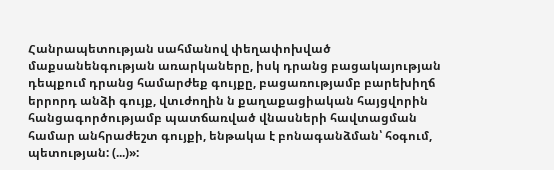Հանրապետության սահմանով փեղափոխված մաքսանենգության առարկաները, իսկ դրանց բացակայության դեպքում դրանց համարժեք գույքը, բացառությամբ բարեխիղճ երրորդ անձի գույք, վտւժողին ն քաղաքացիական հայցվորին հանցագործությամբ պատճառված վնասների հավտացման համար անհրաժեշտ գույքի, ենթակա է բոնագանձման՝ հօգում, պետության: (...)»: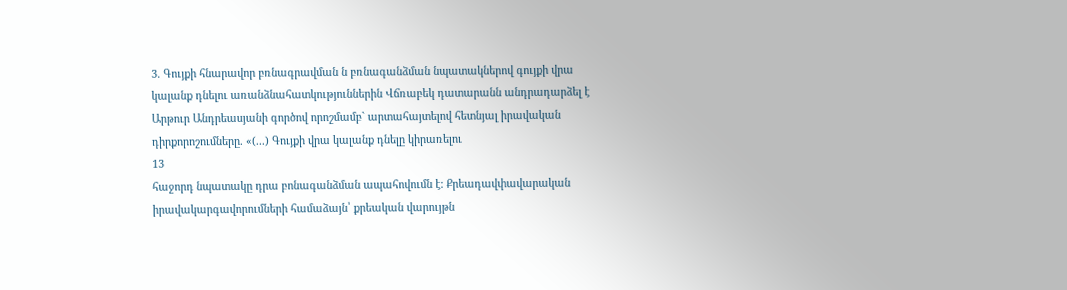3. Գույքի հնարավոր բռնագրավման ն բռնագանձման նպատակներով գույքի վրա կալանք դնելու առանձնահատկություններին Վճռաբեկ դատարանն անդրադարձել է Արթուր Անդրեասյանի գործով որոշմամբ` արտահայտելով հետնյալ իրավական դիրքորոշումները. «(...) Գույքի վրա կալանք դնելը կիրառելու
13
հաջորդ նպատակը դրա բոնագանձման ապահովումն է: Քրեադավփավարական իրավակարգավորումների համաձայն՝ քրեական վարույթն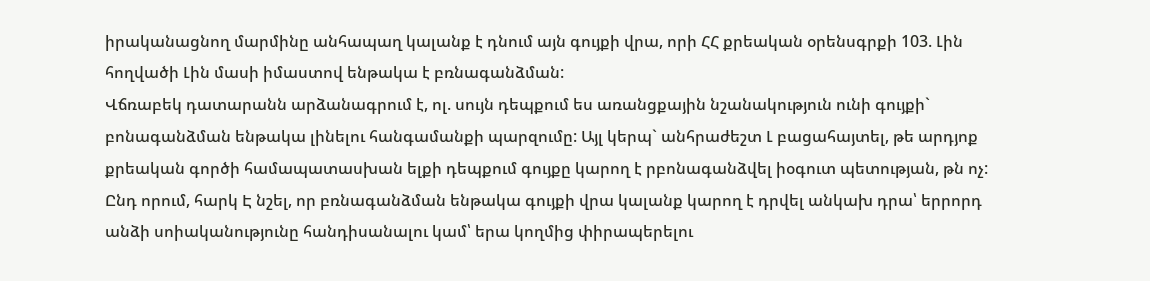իրականացնող մարմինը անհապաղ կալանք է դնում այն գույքի վրա, որի ՀՀ քրեական օրենսգրքի 103. Լին հողվածի Լին մասի իմաստով ենթակա է բռնագանձման:
Վճռաբեկ դատարանն արձանագրում է, ոլ. սույն դեպքում ես առանցքային նշանակություն ունի գույքի` բոնագանձման ենթակա լինելու հանգամանքի պարզումը: Այլ կերպ` անհրաժեշտ Լ բացահայտել, թե արդյոք քրեական գործի համապատասխան ելքի դեպքում գույքը կարող է րբոնագանձվել իօգուտ պետության, թն ոչ:
Ընդ որում, հարկ Է նշել, որ բռնագանձման ենթակա գույքի վրա կալանք կարող է դրվել անկախ դրա՝ երրորդ անձի սոիականությունը հանդիսանալու կամ՝ երա կողմից փիրապերելու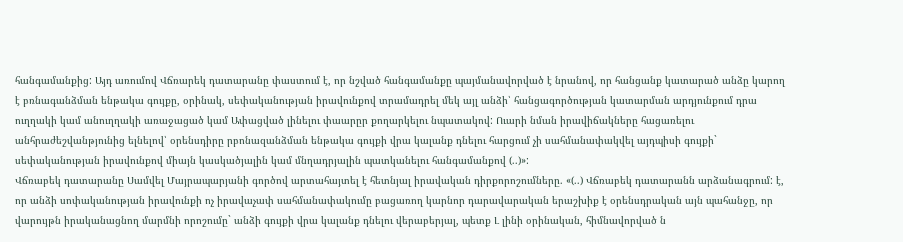հանգամանքից: Այդ առումով Վճռարեկ դատարանը փաստում է, որ նշված հանգամանքը պայմանավորված է նրանով, որ հանցանք կատարած անձը կարող է բռնագանձման ենթակա գույքը, օրինակ, սեփականության իրավունքով տրամադրել մեկ այլ անձի՝ հանցագործության կատարման արդյունքում դրա ուղղակի կամ անուղղակի առաջացած կամ Ափացված լինելու փաարըր քողարկելու նպատակով: Ուարի նման իրավիճակները հացառելու անհրաժեշվանթյունից ելնելով՝ օրենսդիրը րբոնազանձման ենթակա գույքի վրա կալանք դնելու հարցում չի սահմանափակվել այդպիսի գույքի` սեփականության իրավունքով միայն կասկածյալին կամ մնղադրյալին պատկանելու հանգամանքով (..)»:
Վճռաբեկ դատարանը Սամվել Մայրապարյանի գործով արտահայտել է հետնյալ իրավական դիրքորոշումները. «(..) Վճռաբեկ դատարանն արձանագրում: է, որ անձի սոփականության իրավունքի ոչ իրավաչափ սահմանափակումը բացառող կարնոր դարավարական երաշխիք է օրենսդրական այն պահանջը, որ վարույթն իրականացնող մարմնի որոշումը` անձի գույքի վրա կալանք դնելու վերաբերյալ, պետք Լ լինի օրինական, հիմնավորված ն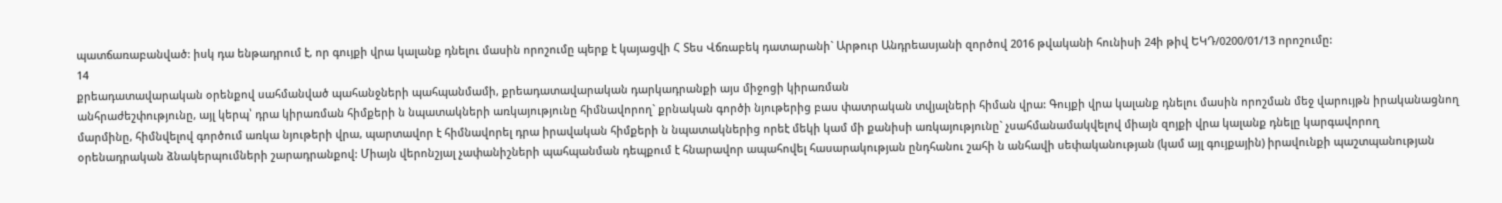պատճառաբանված: իսկ դա ենթադրում է, որ գույքի վրա կալանք դնելու մասին որոշումը պերք է կայացվի Հ Տես Վճռաբեկ դատարանի` Արթուր Անդրեասյանի զործով 2016 թվականի հունիսի 24ի թիվ ԵԿԴ/0200/01/13 որոշումը:
14
քրեադատավարական օրենքով սահմանված պահանջների պահպանմամի, քրեադատավարական դարկադրանքի այս միջոցի կիրառման
անհրաժեշփությունը, այլ կերպ՝ դրա կիրառման հիմքերի ն նպատակների առկայությունը հիմնավորող` քրնական գործի նյութերից բաս փատրական տվյալների հիման վրա: Գույքի վրա կալանք դնելու մասին որոշման մեջ վարույթն իրականացնող մարմինը, հիմնվելով գործում առկա նյութերի վրա, պարտավոր է հիմնավորել դրա իրավական հիմքերի ն նպատակներից որեէ մեկի կամ մի քանիսի առկայությունը` չսահմանամակվելով միայն զոյքի վրա կալանք դնելը կարգավորող օրենադրական ձնակերպումների շարադրանքով: Միայն վերոնշյալ չափանիշների պահպանման դեպքում է հնարավոր ապահովել հասարակության ընդհանու շահի ն անհավի սեփականության (կամ այլ գույքային) իրավունքի պաշտպանության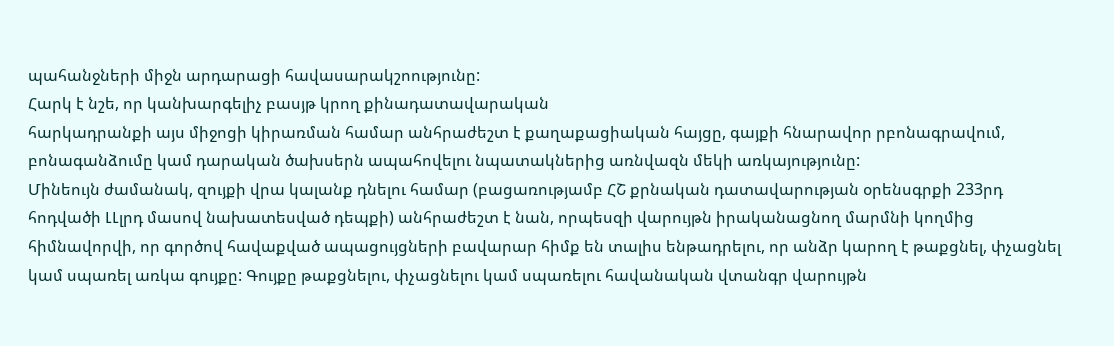պահանջների միջն արդարացի հավասարակշոությունը:
Հարկ է նշե, որ կանխարգելիչ բասյթ կրող քինադատավարական
հարկադրանքի այս միջոցի կիրառման համար անհրաժեշտ է քաղաքացիական հայցը, գայքի հնարավոր րբոնագրավում, բոնագանձումը կամ դարական ծախսերն ապահովելու նպատակներից առնվազն մեկի առկայությունը:
Մինեույն ժամանակ, զույքի վրա կալանք դնելու համար (բացառությամբ ՀՇ քրնական դատավարության օրենսգրքի 233րդ հոդվածի ԼԼլրդ մասով նախատեսված դեպքի) անհրաժեշտ է նան, որպեսզի վարույթն իրականացնող մարմնի կողմից հիմնավորվի, որ գործով հավաքված ապացույցների բավարար հիմք են տալիս ենթադրելու, որ անձր կարող է թաքցնել, փչացնել կամ սպառել առկա գույքը: Գույքը թաքցնելու, փչացնելու կամ սպառելու հավանական վտանգր վարույթն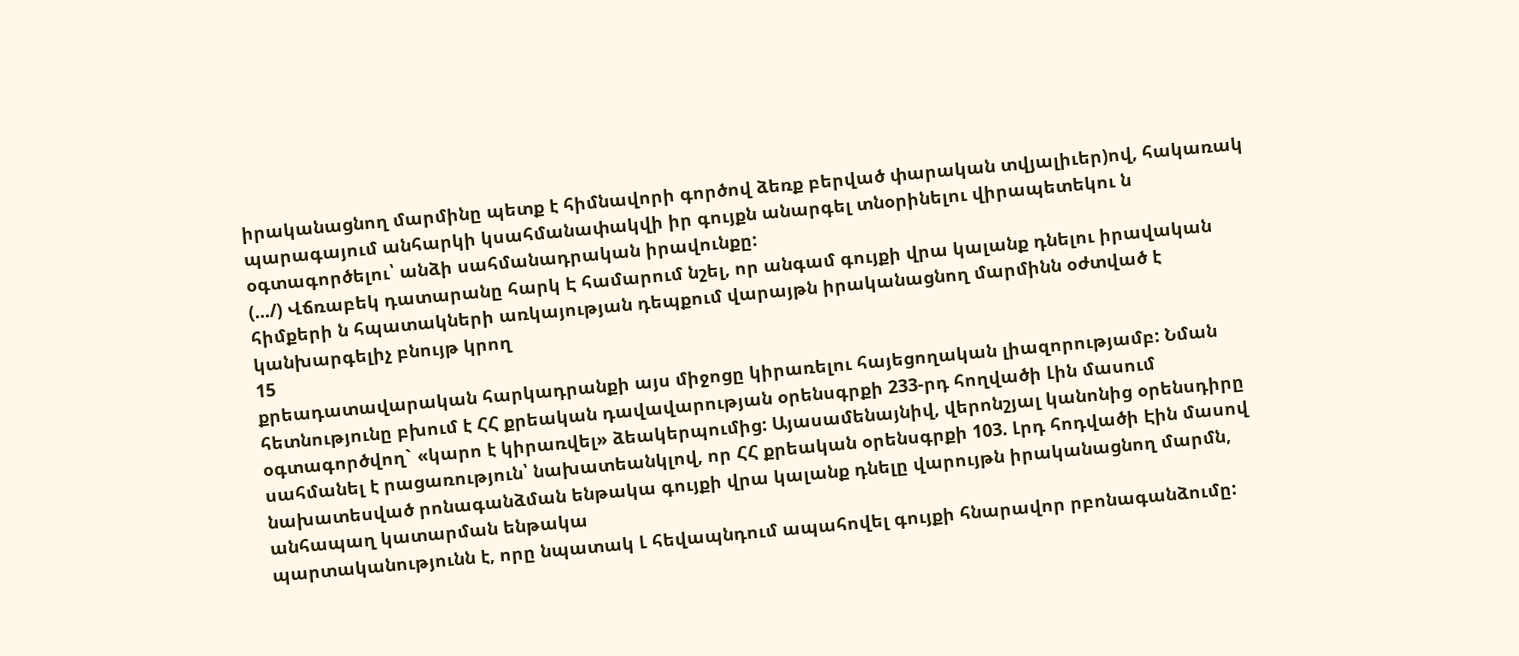իրականացնող մարմինը պետք է հիմնավորի գործով ձեռք բերված փարական տվյալիւեր)ով, հակառակ պարագայում անհարկի կսահմանափակվի իր գույքն անարգել տնօրինելու վիրապետեկու ն օգտագործելու՝ անձի սահմանադրական իրավունքը:
(.../) Վճռաբեկ դատարանը հարկ Է համարում նշել, որ անգամ գույքի վրա կալանք դնելու իրավական հիմքերի ն հպատակների առկայության դեպքում վարայթն իրականացնող մարմինն օժտված է կանխարգելիչ բնույթ կրող
15
քրեադատավարական հարկադրանքի այս միջոցը կիրառելու հայեցողական լիազորությամբ: Նման հետնությունը բխում է ՀՀ քրեական դավավարության օրենսգրքի 233-րդ հողվածի Լին մասում օգտագործվող` «կարո է կիրառվել» ձեակերպումից: Այասամենայնիվ, վերոնշյալ կանոնից օրենսդիրը սահմանել է րացառություն՝ նախատեանկլով, որ ՀՀ քրեական օրենսգրքի 103. Լրդ հոդվածի Էին մասով նախատեսված րոնագանձման ենթակա գույքի վրա կալանք դնելը վարույթն իրականացնող մարմն, անհապաղ կատարման ենթակա
պարտականությունն է, որը նպատակ Լ հեվապնդում ապահովել գույքի հնարավոր րբոնագանձումը: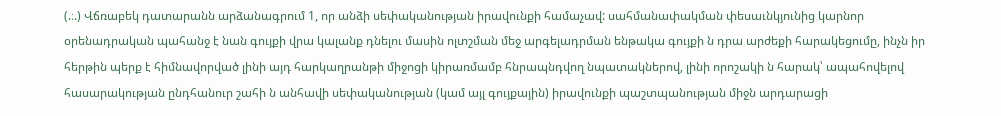(.։.) Վճռաբեկ դատարանն արձանագրում 1, որ անձի սեփականության իրավունքի համաչավ: սահմանափակման փեսաւնկյունից կարնոր օրենադրական պահանջ է նան գույքի վրա կալանք դնելու մասին ոլտշման մեջ արգելադրման ենթակա գույքի ն դրա արժեքի հարակեցումը, ինչն իր հերթին պերք է հիմնավորված լինի այդ հարկաղրանթի միջոցի կիրառմամբ հնրապնդվող նպատակներով, լինի որոշակի ն հարակ՝ ապահովելով հասարակության ընդհանուր շահի ն անհավի սեփականության (կամ այլ գույքային) իրավունքի պաշտպանության միջն արդարացի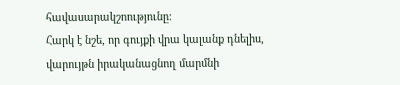հավասարակշոությունը:
Հարկ է նշե, որ գույքի վրա կալանք դնելիս, վարույթն իրականացնող մարմնի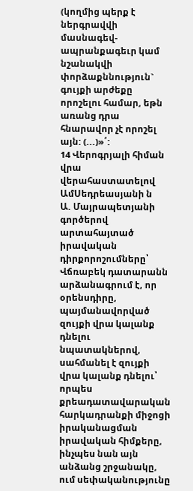(կողմից պերք է ներգրավվի մասնագեվ-ապրանքագեւր կամ նշանակվի փորձաքննություն` գույքի արժեքը որոշելու համար, եթն առանց դրա հնարավոր չէ որոշել այն: (...)»՛:
14 Վերոգրյալի հիման վրա վերահաստատելով ԱմՍեդրեասյանի ն
Ա. Մայրապետյանի գործերով արտահայտած իրավական դիրքորոշումները՝ Վճռաբեկ դատարանն արձանագրում է, որ օրենսդիրը, պայմանավորված զույքի վրա կալանք դնելու նպատակներով, սահմանել է զույքի վրա կալանք դնելու՝ որպես քրեադատավարական հարկադրանքի միջոցի իրականացման իրավական հիմքերը, ինչպես նան այն անձանց շրջանակը, ում սեփականությունը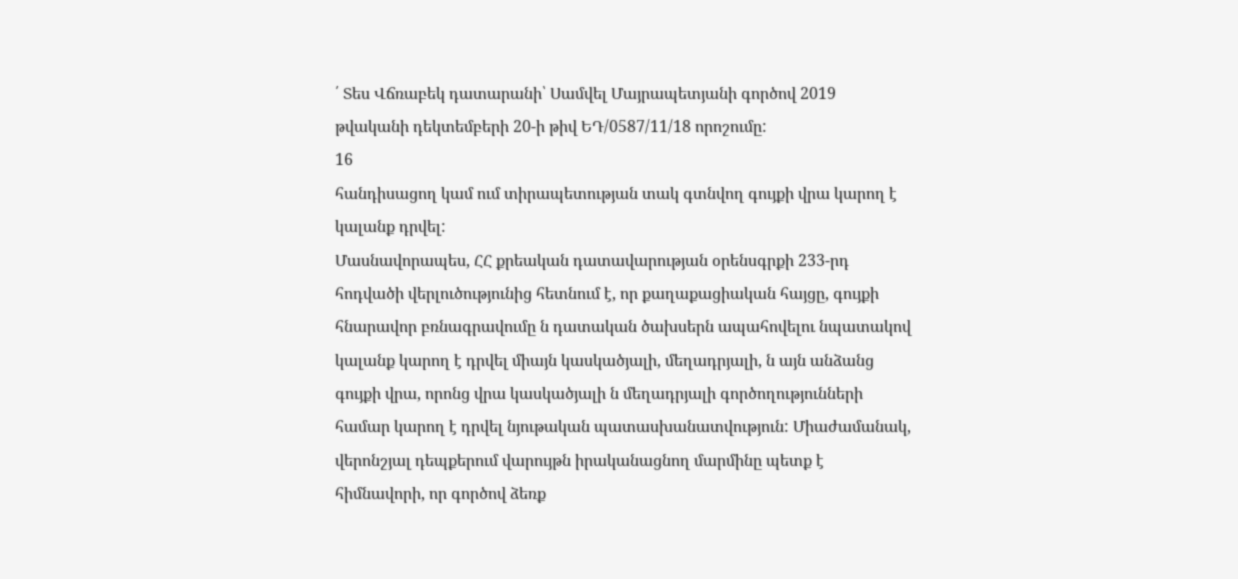՛ Տես Վճռաբեկ դատարանի՝ Սամվել Մայրապետյանի գործով 2019 թվականի դեկտեմբերի 20-ի թիվ ԵԴ/0587/11/18 որոշումը:
16
հանդիսացող կամ ում տիրապետության տակ գտնվող գույքի վրա կարող է կալանք դրվել:
Մասնավորապես, ՀՀ քրեական դատավարության օրենսգրքի 233-րդ հոդվածի վերլուծությունից հետնում է, որ քաղաքացիական հայցը, գույքի հնարավոր բռնագրավումը ն դատական ծախսերն ապահովելու նպատակով կալանք կարող է դրվել միայն կասկածյալի, մեղադրյալի, ն այն անձանց գույքի վրա, որոնց վրա կասկածյալի ն մեղադրյալի գործողությունների համար կարող է դրվել նյութական պատասխանատվություն: Միաժամանակ, վերոնշյալ դեպքերում վարույթն իրականացնող մարմինը պետք է հիմնավորի, որ գործով ձեռք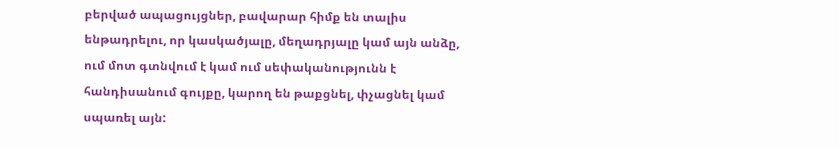բերված ապացույցներ, բավարար հիմք են տալիս ենթադրելու, որ կասկածյալը, մեղադրյալը կամ այն անձը, ում մոտ գտնվում է կամ ում սեփականությունն է հանդիսանում գույքը, կարող են թաքցնել, փչացնել կամ սպառել այն: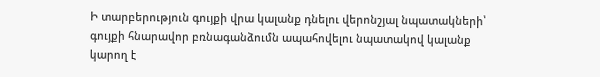Ի տարբերություն գույքի վրա կալանք դնելու վերոնշյալ նպատակների՝ գույքի հնարավոր բռնագանձումն ապահովելու նպատակով կալանք կարող է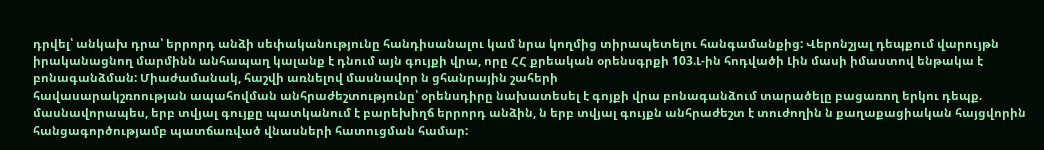դրվել՝ անկախ դրա՝ երրորդ անձի սեփականությունը հանդիսանալու կամ նրա կողմից տիրապետելու հանգամանքից: Վերոնշյալ դեպքում վարույթն իրականացնող մարմինն անհապաղ կալանք է դնում այն գույքի վրա, որը ՀՀ քրեական օրենսգրքի 103.Լ-ին հոդվածի Լին մասի իմաստով ենթակա է բոնագանձման: Միաժամանակ, հաշվի առնելով մասնավոր ն ցհանրային շահերի
հավասարակշռոության ապահովման անհրաժեշտությունը՝ օրենսդիրը նախատեսել է գոյքի վրա բոնագանձում տարածելը բացառող երկու դեպք.
մասնավորապես, երբ տվյալ գույքը պատկանում է բարեխիղճ երրորդ անձին, ն երբ տվյալ գույքն անհրաժեշտ է տուժողին ն քաղաքացիական հայցվորին հանցագործությամբ պատճառված վնասների հատուցման համար: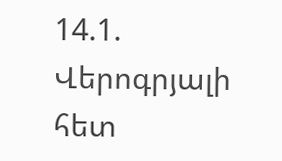14.1. Վերոգրյալի հետ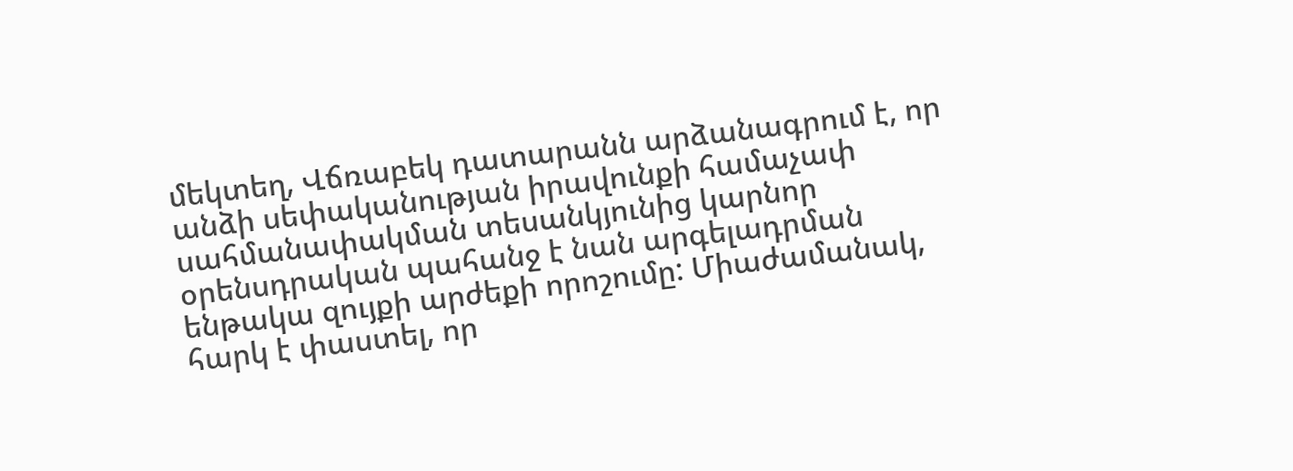մեկտեղ, Վճռաբեկ դատարանն արձանագրում է, որ անձի սեփականության իրավունքի համաչափ սահմանափակման տեսանկյունից կարնոր օրենսդրական պահանջ է նան արգելադրման ենթակա զույքի արժեքի որոշումը: Միաժամանակ, հարկ է փաստել, որ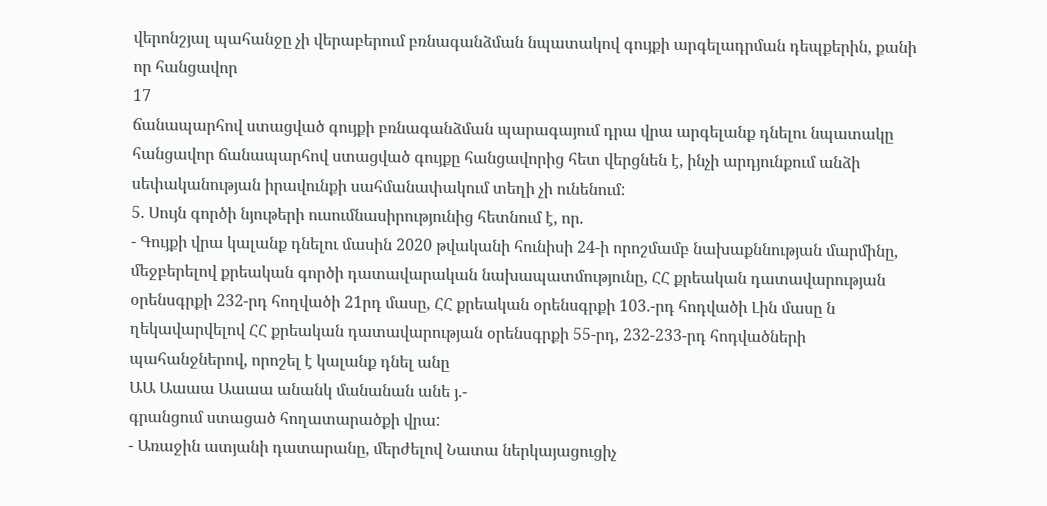վերոնշյալ պահանջը չի վերաբերում բռնագանձման նպատակով գույքի արգելադրման դեպքերին, քանի որ հանցավոր
17
ճանապարհով ստացված գույքի բռնագանձման պարագայում դրա վրա արգելանք դնելու նպատակը հանցավոր ճանապարհով ստացված գույքը հանցավորից հետ վերցնեն է, ինչի արդյունքում անձի սեփականության իրավունքի սահմանափակում տեղի չի ունենում:
5. Սույն գործի նյութերի ուսումնասիրությունից հետնում է, որ.
- Գույքի վրա կալանք դնելու մասին 2020 թվականի հունիսի 24-ի որոշմամբ նախաքննության մարմինը, մեջբերելով քրեական գործի դատավարական նախապատմությունը, ՀՀ քրեական դատավարության օրենսգրքի 232-րդ հողվածի 21րդ մասը, ՀՀ քրեական օրենսգրքի 103.-րդ հոդվածի Լին մասը ն ղեկավարվելով ՀՀ քրեական դատավարության օրենսգրքի 55-րդ, 232-233-րդ հոդվածների պահանջներով, որոշել է կալանք դնել անը
ԱԱ Աաաա Աաաա անանկ մանանան անե յ.-
գրանցում ստացած հողատարածքի վրա:
- Առաջին ատյանի դատարանը, մերժելով Նատա ներկայացուցիչ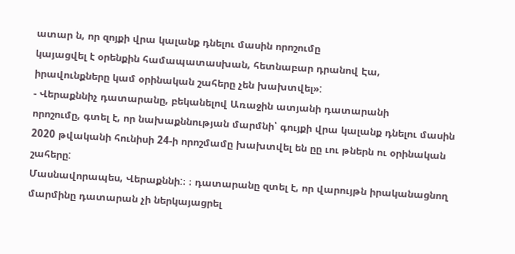ատար ն, որ զոյքի վրա կալանք դնելու մասին որոշումը
կայացվել է օրենքին համապատասխան, հետնաբար դրանով Էա,
իրավունքները կամ օրինական շահերը չեն խախտվել»:
- Վերաքննիչ դատարանը, բեկանելով Առաջին ատյանի դատարանի
որոշումը, գտել է, որ նախաքննության մարմնի՝ գույքի վրա կալանք դնելու մասին 2020 թվականի հունիսի 24-ի որոշմամը խախտվել են ըը ւու թներն ու օրինական շահերը:
Մասնավորապես, Վերաքննի:։ ։ դատարանը զտել է, որ վարույթն իրականացնող մարմինը դատարան չի ներկայացրել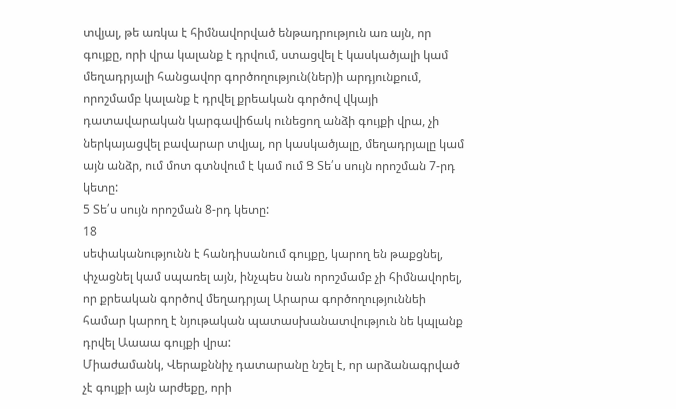տվյալ, թե առկա է հիմնավորված ենթադրություն առ այն, որ գույքը, որի վրա կալանք է դրվում, ստացվել է կասկածյալի կամ մեղադրյալի հանցավոր գործողություն(ներ)ի արդյունքում, որոշմամբ կալանք է դրվել քրեական գործով վկայի դատավարական կարգավիճակ ունեցող անձի գույքի վրա, չի ներկայացվել բավարար տվյալ, որ կասկածյալը, մեղադրյալը կամ այն անձր, ում մոտ գտնվում է կամ ում Ց Տե՛ս սույն որոշման 7-րդ կետը:
5 Տե՛ս սույն որոշման 8-րդ կետը:
18
սեփականությունն է հանդիսանում գույքը, կարող են թաքցնել, փչացնել կամ սպառել այն, ինչպես նան որոշմամբ չի հիմնավորել, որ քրեական գործով մեղադրյալ Արարա գործողություննեի համար կարող է նյութական պատասխանատվություն նե կպլանք դրվել Աաաա գույքի վրա:
Միաժամանկ, Վերաքննիչ դատարանը նշել է, որ արձանագրված չէ գույքի այն արժեքը, որի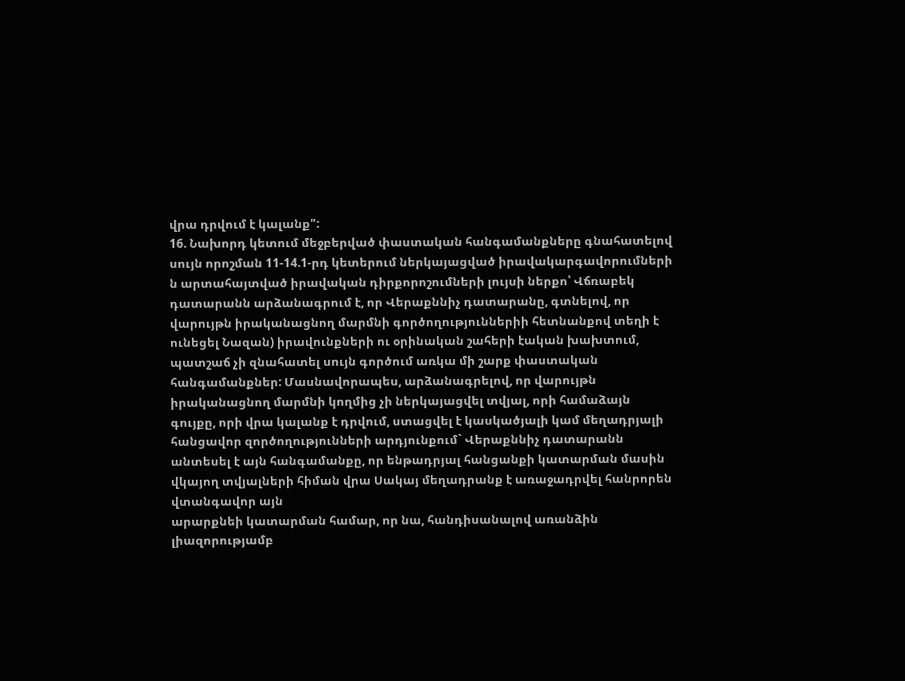վրա դրվում է կալանք":
16. Նախորդ կետում մեջբերված փաստական հանգամանքները գնահատելով սույն որոշման 11-14.1-րդ կետերում ներկայացված իրավակարգավորումների ն արտահայտված իրավական դիրքորոշումների լույսի ներքո՝ Վճռաբեկ դատարանն արձանագրում է, որ Վերաքննիչ դատարանը, գտնելով, որ վարույթն իրականացնող մարմնի գործողություններիի հետնանքով տեղի է ունեցել Նազան) իրավունքների ու օրինական շահերի էական խախտում, պատշաճ չի զնահատել սույն գործում առկա մի շարք փաստական հանգամանքներ: Մասնավորապես, արձանագրելով, որ վարույթն իրականացնող մարմնի կողմից չի ներկայացվել տվյալ, որի համաձայն գույքը, որի վրա կալանք է դրվում, ստացվել է կասկածյալի կամ մեղադրյալի հանցավոր զործողությունների արդյունքում` Վերաքննիչ դատարանն անտեսել է այն հանգամանքը, որ ենթադրյալ հանցանքի կատարման մասին վկայող տվյալների հիման վրա Սակայ մեղադրանք է առաջադրվել հանրորեն վտանգավոր այն
արարքնեի կատարման համար, որ նա, հանդիսանալով առանձին
լիազորությամբ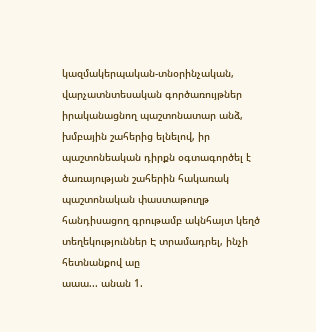կազմակերպական-տնօրինչական, վարչատնտեսական գործառույթներ իրականացնող պաշտոնատար անձ, խմբային շահերից ելնելով, իր պաշտոնեական դիրքն օգտագործել է ծառայության շահերին հակառակ պաշտոնական փաստաթուղթ հանդիսացող գրութամբ ակնհայտ կեղծ
տեղեկություններ Է տրամադրել, ինչի հետնանքով աը
աաա... անան 1.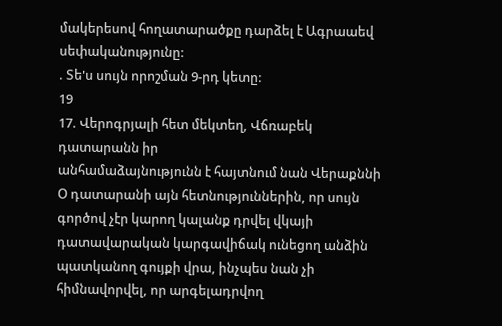մակերեսով հողատարածքը դարձել է Ագրաաեվ սեփականությունը:
. Տե'ս սույն որոշման 9-րդ կետը:
19
17. Վերոգրյալի հետ մեկտեղ, Վճռաբեկ դատարանն իր
անհամաձայնությունն է հայտնում նան Վերաքննի Օ դատարանի այն հետնություններին, որ սույն գործով չէր կարող կալանք դրվել վկայի դատավարական կարգավիճակ ունեցող անձին պատկանող գույքի վրա, ինչպես նան չի հիմնավորվել, որ արգելադրվող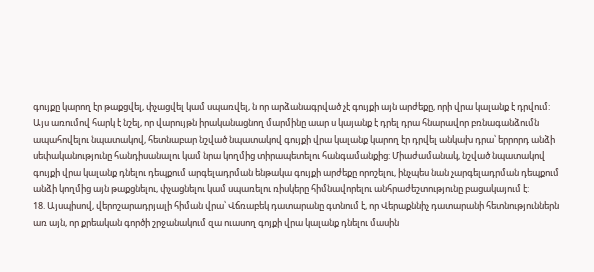գույքը կարող էր թաքցվել, փչացվել կամ սպառվել, ն որ արձանագրված չէ գույքի այն արժեքը, որի վրա կալանք է դրվում:
Այս առումով հարկ է նշել, որ վարույթն իրականացնող մարմինը աար ս կայանք է դրել դրա հնարավոր բռնագանձումն
ապահովելու նպատակով, հետնաբար նշված նպատակով գույքի վրա կալանք կարող էր դրվել անկախ դրա՝ երրորդ անձի սեփականությունը հանդիսանալու կամ նրա կողմից տիրապետելու հանգամանքից: Միաժամանակ, նշված նպատակով գույքի վրա կալանք դնելու դեպքում արգելադրման ենթակա գույքի արժեքը որոշելու, ինչպես նան չարգելադրման դեպքում անձի կողմից այն թաքցնելու, փչացնելու կամ սպառելու ռիսկերը հիմնավորելու անհրաժեշտությունը բացակայում է:
18. Այսպիսով, վերոշարադրյալի հիման վրա՝ Վճռաբեկ դատարանը գտնում է, որ Վերաքննիչ դատարանի հետնություններն առ այն, որ քրեական գործի շրջանակում զա ուասող գոյքի վրա կալանք դնելու մասին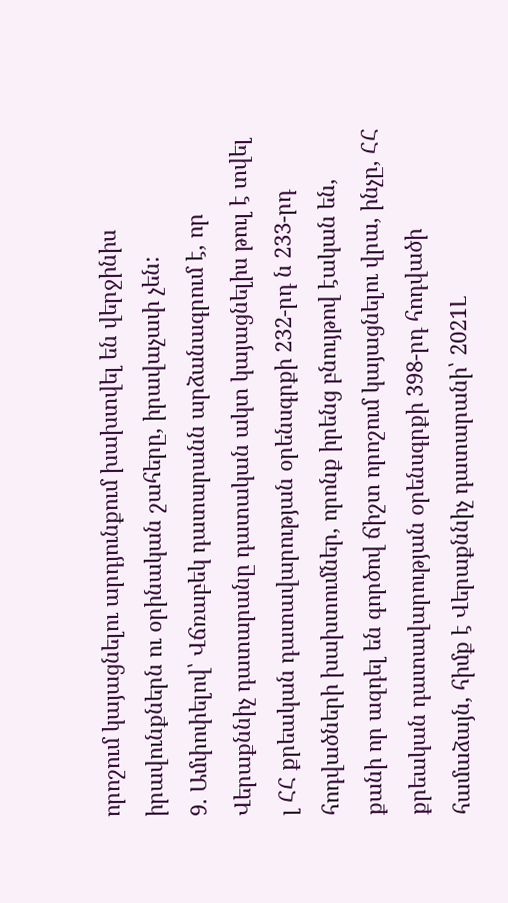որոշում կայացնելու արդյունքում խախտվել են վերջինիս իրավունքներն ու օրինական շահերը, իրավաչափ չեն:
9. Ամփոփելով՝ Վճռաբեկ դատարանն արձանագրում է, որ Վերաքննիչ դատարանը դատական ակտ կայացնելիս թուլ է տվել լ ՀՀ քրեական դատավարության օրենսգրքի 232-րդ ն 233-րդ հոդվածների խախտումներ, որոնք իրենց բնույթով էական են, քանի որ ազդել են գործով ճիշտ որոշում կայացնելու վրա, ինչը, ՀՀ քրեական դատավարության օրենսգրքի 398-րդ հոդվածի համաձայն, հիմք է Վերաքննիչ դատարանի՝ 2021Լ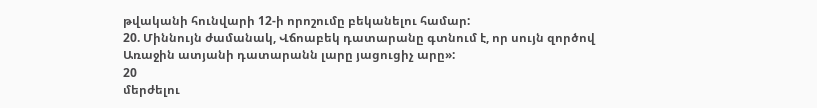թվականի հունվարի 12-ի որոշումը բեկանելու համար:
20. Միննույն ժամանակ, Վճոաբեկ դատարանը գտնում է, որ սույն զործով Առաջին ատյանի դատարանն լարը յացուցիչ արը»:
20
մերժելու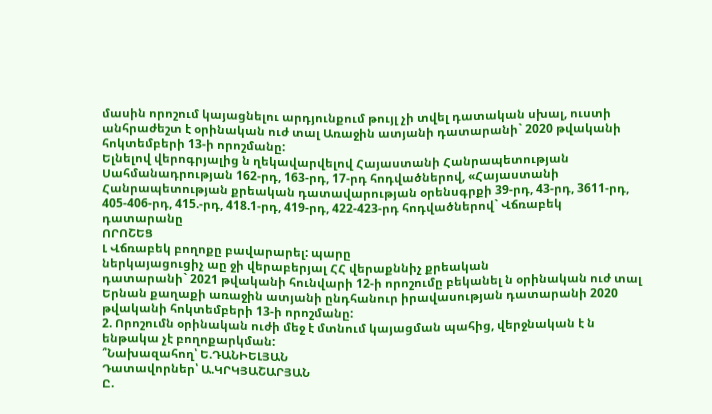մասին որոշում կայացնելու արդյունքում թույլ չի տվել դատական սխալ, ուստի անհրաժեշտ է օրինական ուժ տալ Առաջին ատյանի դատարանի` 2020 թվականի հոկտեմբերի 13-ի որոշմանը:
Ելնելով վերոգրյալից ն ղեկավարվելով Հայաստանի Հանրապետության Սահմանադրության 162-րդ, 163-րդ, 17-րդ հոդվածներով, «Հայաստանի Հանրապետության քրեական դատավարության օրենսգրքի 39-րդ, 43-րդ, 3611-րդ, 405-406-րդ, 415.-րդ, 418.1-րդ, 419-րդ, 422-423-րդ հոդվածներով` Վճռաբեկ դատարանը
ՈՐՈՇԵՑ
Լ Վճռաբեկ բողոքը բավարարել: պարը
ներկայացուցիչ աը ջի վերաբերյալ ՀՀ վերաքննիչ քրեական
դատարանի` 2021 թվականի հունվարի 12-ի որոշումը բեկանել ն օրինական ուժ տալ Երնան քաղաքի առաջին ատյանի ընդհանուր իրավասության դատարանի 2020 թվականի հոկտեմբերի 13-ի որոշմանը:
2. Որոշումն օրինական ուժի մեջ է մտնում կայացման պահից, վերջնական է ն ենթակա չէ բողոքարկման:
՞Նախազահող՝ Ե.ԴԱՆԻԵԼՅԱՆ
Դատավորներ՝ Ա.ԿՐԿՅԱՇԱՐՅԱՆ
Ը.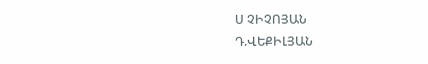Ս ՉԻՉՈՅԱՆ
Դ.ՎԵՔԻԼՅԱՆ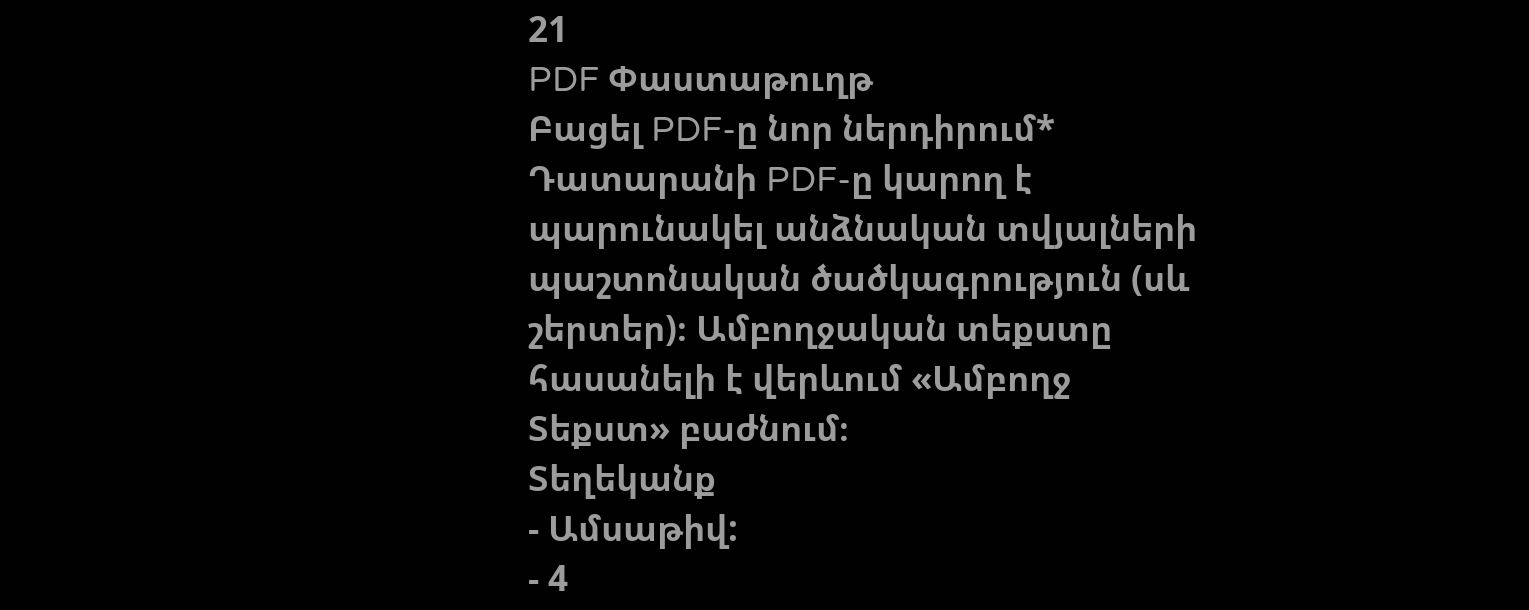21
PDF Փաստաթուղթ
Բացել PDF-ը նոր ներդիրում* Դատարանի PDF-ը կարող է պարունակել անձնական տվյալների պաշտոնական ծածկագրություն (սև շերտեր)։ Ամբողջական տեքստը հասանելի է վերևում «Ամբողջ Տեքստ» բաժնում։
Տեղեկանք
- Ամսաթիվ:
- 4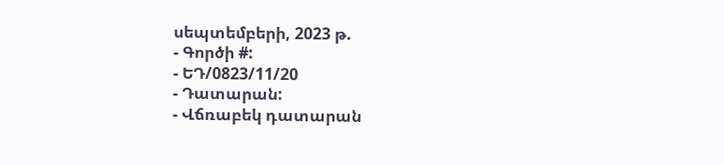սեպտեմբերի, 2023 թ.
- Գործի #:
- ԵԴ/0823/11/20
- Դատարան:
- Վճռաբեկ դատարան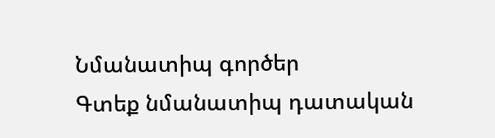Նմանատիպ գործեր
Գտեք նմանատիպ դատական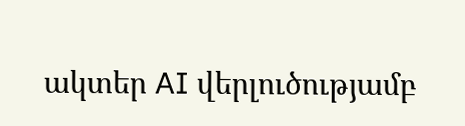ակտեր AI վերլուծությամբ